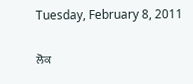Tuesday, February 8, 2011

ਲੋਕ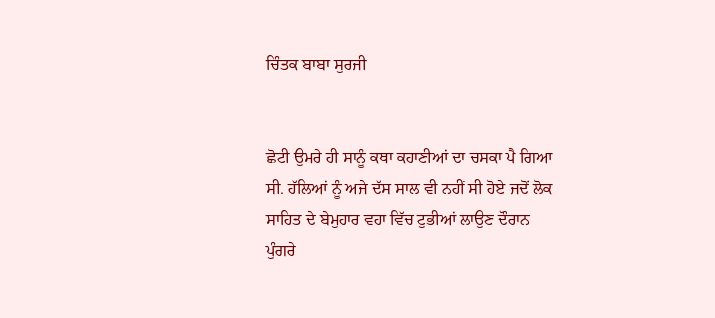ਚਿੰਤਕ ਬਾਬਾ ਸੁਰਜੀ


ਛੋਟੀ ਉਮਰੇ ਹੀ ਸਾਨੂੰ ਕਥਾ ਕਹਾਣੀਆਂ ਦਾ ਚਸਕਾ ਪੈ ਗਿਆ ਸੀ. ਹੱਲਿਆਂ ਨੂੰ ਅਜੇ ਦੱਸ ਸਾਲ ਵੀ ਨਹੀਂ ਸੀ ਹੋਏ ਜਦੋਂ ਲੋਕ ਸਾਹਿਤ ਦੇ ਬੇਮੁਹਾਰ ਵਹਾ ਵਿੱਚ ਟੁਭੀਆਂ ਲਾਉਣ ਦੌਰਾਨ ਪੁੰਗਰੇ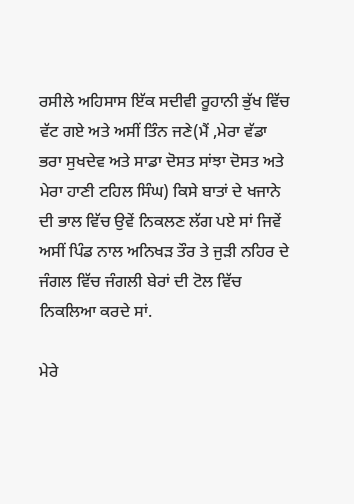ਰਸੀਲੇ ਅਹਿਸਾਸ ਇੱਕ ਸਦੀਵੀ ਰੂਹਾਨੀ ਭੁੱਖ ਵਿੱਚ ਵੱਟ ਗਏ ਅਤੇ ਅਸੀਂ ਤਿੰਨ ਜਣੇ(ਮੈਂ ,ਮੇਰਾ ਵੱਡਾ ਭਰਾ ਸੁਖਦੇਵ ਅਤੇ ਸਾਡਾ ਦੋਸਤ ਸਾਂਝਾ ਦੋਸਤ ਅਤੇ ਮੇਰਾ ਹਾਣੀ ਟਹਿਲ ਸਿੰਘ) ਕਿਸੇ ਬਾਤਾਂ ਦੇ ਖਜਾਨੇ ਦੀ ਭਾਲ ਵਿੱਚ ਉਵੇਂ ਨਿਕਲਣ ਲੱਗ ਪਏ ਸਾਂ ਜਿਵੇਂ ਅਸੀਂ ਪਿੰਡ ਨਾਲ ਅਨਿਖੜ ਤੌਰ ਤੇ ਜੁੜੀ ਨਹਿਰ ਦੇ ਜੰਗਲ ਵਿੱਚ ਜੰਗਲੀ ਬੇਰਾਂ ਦੀ ਟੋਲ ਵਿੱਚ ਨਿਕਲਿਆ ਕਰਦੇ ਸਾਂ.

ਮੇਰੇ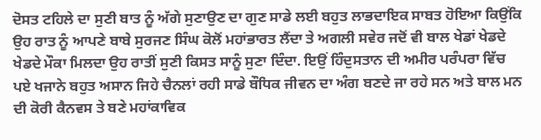ਦੋਸਤ ਟਹਿਲੇ ਦਾ ਸੁਣੀ ਬਾਤ ਨੂੰ ਅੱਗੇ ਸੁਣਾਉਣ ਦਾ ਗੁਣ ਸਾਡੇ ਲਈ ਬਹੁਤ ਲਾਭਦਾਇਕ ਸਾਬਤ ਹੋਇਆ ਕਿਉਂਕਿ ਉਹ ਰਾਤ ਨੂੰ ਆਪਣੇ ਬਾਬੇ ਸੁਰਜਣ ਸਿੰਘ ਕੋਲੋਂ ਮਹਾਂਭਾਰਤ ਲੈਂਦਾ ਤੇ ਅਗਲੀ ਸਵੇਰ ਜਦੋਂ ਵੀ ਬਾਲ ਖੇਡਾਂ ਖੇਡਦੇ ਖੇਡਦੇ ਮੌਕਾ ਮਿਲਦਾ ਉਹ ਰਾਤੀਂ ਸੁਣੀ ਕਿਸਤ ਸਾਨੂੰ ਸੁਣਾ ਦਿੰਦਾ. ਇਉਂ ਹਿੰਦੁਸਤਾਨ ਦੀ ਅਮੀਰ ਪਰੰਪਰਾ ਵਿੱਚ ਪਏ ਖਜਾਨੇ ਬਹੁਤ ਅਸਾਨ ਜਿਹੇ ਚੈਨਲਾਂ ਰਹੀ ਸਾਡੇ ਬੌਧਿਕ ਜੀਵਨ ਦਾ ਅੰਗ ਬਣਦੇ ਜਾ ਰਹੇ ਸਨ ਅਤੇ ਬਾਲ ਮਨ ਦੀ ਕੋਰੀ ਕੈਨਵਸ ਤੇ ਬਣੇ ਮਹਾਂਕਾਵਿਕ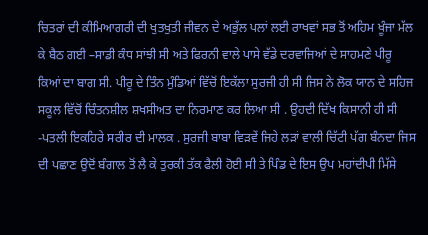ਚਿਤਰਾਂ ਦੀ ਕੀਮਿਆਗਰੀ ਦੀ ਖੁਤਖੁਤੀ ਜੀਵਨ ਦੇ ਅਭੁੱਲ ਪਲਾਂ ਲਈ ਰਾਖਵਾਂ ਸਭ ਤੋਂ ਅਹਿਮ ਖੂੰਜਾ ਮੱਲ ਕੇ ਬੈਠ ਗਈ –ਸਾਡੀ ਕੰਧ ਸਾਂਝੀ ਸੀ ਅਤੇ ਫਿਰਨੀ ਵਾਲੇ ਪਾਸੇ ਵੱਡੇ ਦਰਵਾਜਿਆਂ ਦੇ ਸਾਹਮਣੇ ਪੀਰੂ ਕਿਆਂ ਦਾ ਬਾਗ ਸੀ. ਪੀਰੂ ਦੇ ਤਿੰਨ ਮੁੰਡਿਆਂ ਵਿੱਚੋਂ ਇਕੱਲਾ ਸੁਰਜੀ ਹੀ ਸੀ ਜਿਸ ਨੇ ਲੋਕ ਯਾਨ ਦੇ ਸਹਿਜ ਸਕੂਲ ਵਿੱਚੋਂ ਚਿੰਤਨਸ਼ੀਲ ਸ਼ਖਸੀਅਤ ਦਾ ਨਿਰਮਾਣ ਕਰ ਲਿਆ ਸੀ . ਉਹਦੀ ਦਿੱਖ ਕਿਸਾਨੀ ਹੀ ਸੀ -ਪਤਲੀ ਇਕਹਿਰੇ ਸਰੀਰ ਦੀ ਮਾਲਕ . ਸੁਰਜੀ ਬਾਬਾ ਵਿੜਵੇਂ ਜਿਹੇ ਲੜਾਂ ਵਾਲੀ ਚਿੱਟੀ ਪੱਗ ਬੰਨਦਾ ਜਿਸ ਦੀ ਪਛਾਣ ਉਦੋਂ ਬੰਗਾਲ ਤੋਂ ਲੈ ਕੇ ਤੁਰਕੀ ਤੱਕ ਫੈਲੀ ਹੋਈ ਸੀ ਤੇ ਪਿੰਡ ਦੇ ਇਸ ਉਪ ਮਹਾਂਦੀਪੀ ਮਿੱਸੇ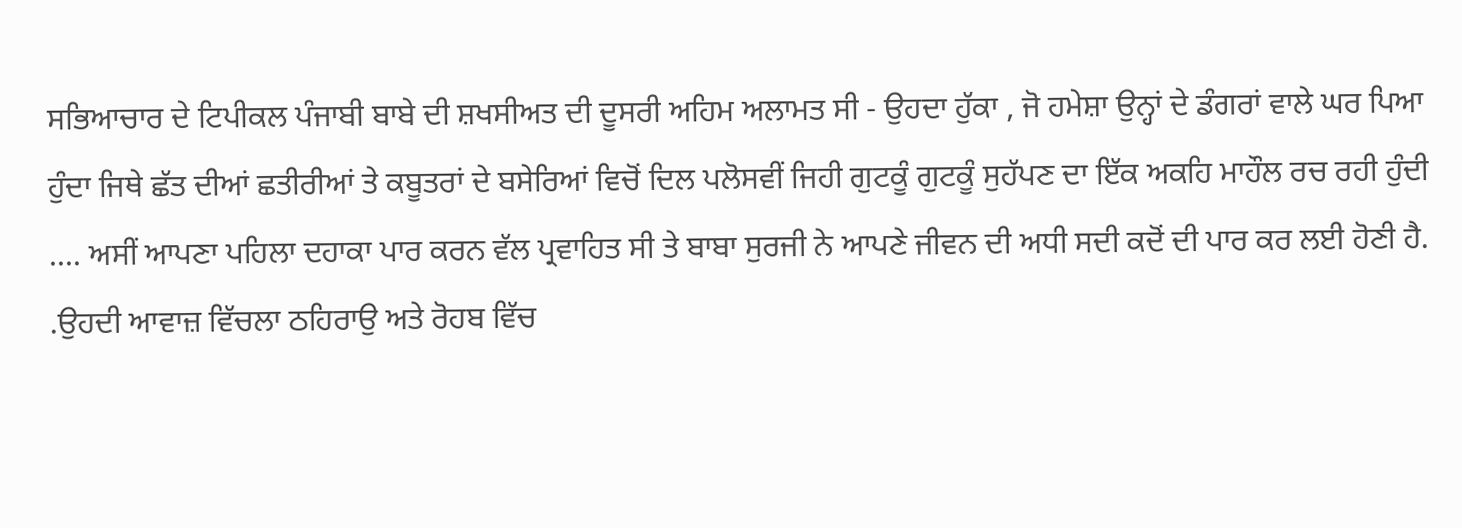ਸਭਿਆਚਾਰ ਦੇ ਟਿਪੀਕਲ ਪੰਜਾਬੀ ਬਾਬੇ ਦੀ ਸ਼ਖਸੀਅਤ ਦੀ ਦੂਸਰੀ ਅਹਿਮ ਅਲਾਮਤ ਸੀ - ਉਹਦਾ ਹੁੱਕਾ , ਜੋ ਹਮੇਸ਼ਾ ਉਨ੍ਹਾਂ ਦੇ ਡੰਗਰਾਂ ਵਾਲੇ ਘਰ ਪਿਆ ਹੁੰਦਾ ਜਿਥੇ ਛੱਤ ਦੀਆਂ ਛਤੀਰੀਆਂ ਤੇ ਕਬੂਤਰਾਂ ਦੇ ਬਸੇਰਿਆਂ ਵਿਚੋਂ ਦਿਲ ਪਲੋਸਵੀਂ ਜਿਹੀ ਗੁਟਕੂੰ ਗੁਟਕੂੰ ਸੁਹੱਪਣ ਦਾ ਇੱਕ ਅਕਹਿ ਮਾਹੌਲ ਰਚ ਰਹੀ ਹੁੰਦੀ .... ਅਸੀਂ ਆਪਣਾ ਪਹਿਲਾ ਦਹਾਕਾ ਪਾਰ ਕਰਨ ਵੱਲ ਪ੍ਰਵਾਹਿਤ ਸੀ ਤੇ ਬਾਬਾ ਸੁਰਜੀ ਨੇ ਆਪਣੇ ਜੀਵਨ ਦੀ ਅਧੀ ਸਦੀ ਕਦੋਂ ਦੀ ਪਾਰ ਕਰ ਲਈ ਹੋਣੀ ਹੈ. .ਉਹਦੀ ਆਵਾਜ਼ ਵਿੱਚਲਾ ਠਹਿਰਾਉ ਅਤੇ ਰੋਹਬ ਵਿੱਚ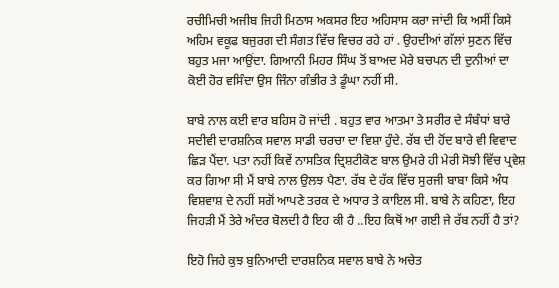ਰਚੀਮਿਚੀ ਅਜੀਬ ਜਿਹੀ ਮਿਠਾਸ ਅਕਸਰ ਇਹ ਅਹਿਸਾਸ ਕਰਾ ਜਾਂਦੀ ਕਿ ਅਸੀਂ ਕਿਸੇ ਅਹਿਮ ਵਕੂਫ ਬਜੁਰਗ ਦੀ ਸੰਗਤ ਵਿੱਚ ਵਿਚਰ ਰਹੇ ਹਾਂ . ਉਹਦੀਆਂ ਗੱਲਾਂ ਸੁਣਨ ਵਿੱਚ ਬਹੁਤ ਮਜਾ ਆਉਂਦਾ. ਗਿਆਨੀ ਮਿਹਰ ਸਿੰਘ ਤੋਂ ਬਾਅਦ ਮੇਰੇ ਬਚਪਨ ਦੀ ਦੁਨੀਆਂ ਦਾ ਕੋਈ ਹੋਰ ਵਸਿੰਦਾ ਉਸ ਜਿੰਨਾ ਗੰਭੀਰ ਤੇ ਡੂੰਘਾ ਨਹੀਂ ਸੀ.

ਬਾਬੇ ਨਾਲ ਕਈ ਵਾਰ ਬਹਿਸ ਹੋ ਜਾਂਦੀ . ਬਹੁਤ ਵਾਰ ਆਤਮਾ ਤੇ ਸਰੀਰ ਦੇ ਸੰਬੰਧਾਂ ਬਾਰੇ ਸਦੀਵੀ ਦਾਰਸ਼ਨਿਕ ਸਵਾਲ ਸਾਡੀ ਚਰਚਾ ਦਾ ਵਿਸ਼ਾ ਹੁੰਦੇ. ਰੱਬ ਦੀ ਹੋਂਦ ਬਾਰੇ ਵੀ ਵਿਵਾਦ ਛਿੜ ਪੈਂਦਾ. ਪਤਾ ਨਹੀਂ ਕਿਵੇਂ ਨਾਸਤਿਕ ਦ੍ਰਿਸ਼ਟੀਕੋਣ ਬਾਲ ਉਮਰੇ ਹੀ ਮੇਰੀ ਸੋਝੀ ਵਿੱਚ ਪ੍ਰਵੇਸ਼ ਕਰ ਗਿਆ ਸੀ ਮੈਂ ਬਾਬੇ ਨਾਲ ਉਲਝ ਪੈਣਾ. ਰੱਬ ਦੇ ਹੱਕ ਵਿੱਚ ਸੁਰਜੀ ਬਾਬਾ ਕਿਸੇ ਅੰਧ ਵਿਸ਼ਵਾਸ਼ ਦੇ ਨਹੀਂ ਸਗੋਂ ਆਪਣੇ ਤਰਕ ਦੇ ਅਧਾਰ ਤੇ ਕਾਇਲ ਸੀ. ਬਾਬੇ ਨੇ ਕਹਿਣਾ, ਇਹ ਜਿਹੜੀ ਮੈਂ ਤੇਰੇ ਅੰਦਰ ਬੋਲਦੀ ਹੈ ਇਹ ਕੀ ਹੈ ..ਇਹ ਕਿਥੋਂ ਆ ਗਈ ਜੇ ਰੱਬ ਨਹੀਂ ਹੈ ਤਾਂ?

ਇਹੋ ਜਿਹੇ ਕੁਝ ਬੁਨਿਆਦੀ ਦਾਰਸ਼ਨਿਕ ਸਵਾਲ ਬਾਬੇ ਨੇ ਅਚੇਤ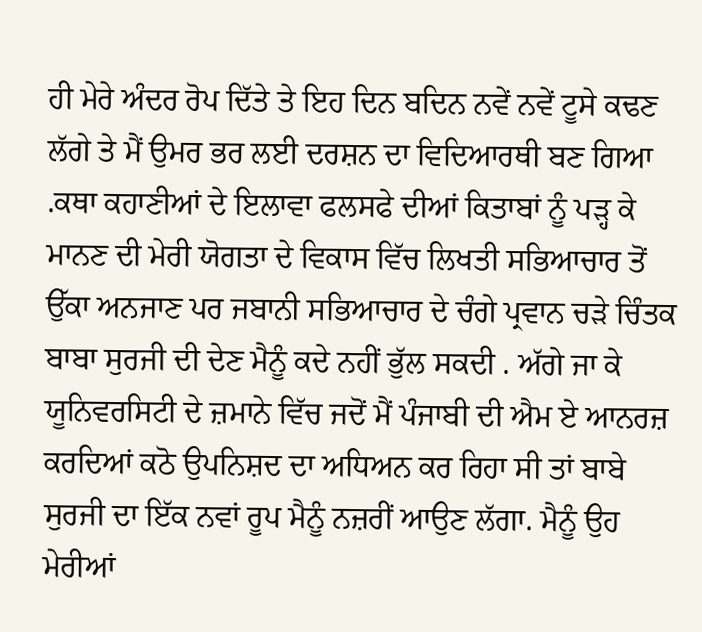ਹੀ ਮੇਰੇ ਅੰਦਰ ਰੋਪ ਦਿੱਤੇ ਤੇ ਇਹ ਦਿਨ ਬਦਿਨ ਨਵੇਂ ਨਵੇਂ ਟੂਸੇ ਕਢਣ ਲੱਗੇ ਤੇ ਮੈਂ ਉਮਰ ਭਰ ਲਈ ਦਰਸ਼ਨ ਦਾ ਵਿਦਿਆਰਥੀ ਬਣ ਗਿਆ .ਕਥਾ ਕਹਾਣੀਆਂ ਦੇ ਇਲਾਵਾ ਫਲਸਫੇ ਦੀਆਂ ਕਿਤਾਬਾਂ ਨੂੰ ਪੜ੍ਹ ਕੇ ਮਾਨਣ ਦੀ ਮੇਰੀ ਯੋਗਤਾ ਦੇ ਵਿਕਾਸ ਵਿੱਚ ਲਿਖਤੀ ਸਭਿਆਚਾਰ ਤੋਂ ਉੱਕਾ ਅਨਜਾਣ ਪਰ ਜਬਾਨੀ ਸਭਿਆਚਾਰ ਦੇ ਚੰਗੇ ਪ੍ਰਵਾਨ ਚੜੇ ਚਿੰਤਕ ਬਾਬਾ ਸੁਰਜੀ ਦੀ ਦੇਣ ਮੈਨੂੰ ਕਦੇ ਨਹੀਂ ਭੁੱਲ ਸਕਦੀ . ਅੱਗੇ ਜਾ ਕੇ ਯੂਨਿਵਰਸਿਟੀ ਦੇ ਜ਼ਮਾਨੇ ਵਿੱਚ ਜਦੋਂ ਮੈਂ ਪੰਜਾਬੀ ਦੀ ਐਮ ਏ ਆਨਰਜ਼ ਕਰਦਿਆਂ ਕਠੋ ਉਪਨਿਸ਼ਦ ਦਾ ਅਧਿਅਨ ਕਰ ਰਿਹਾ ਸੀ ਤਾਂ ਬਾਬੇ ਸੁਰਜੀ ਦਾ ਇੱਕ ਨਵਾਂ ਰੂਪ ਮੈਨੂੰ ਨਜ਼ਰੀਂ ਆਉਣ ਲੱਗਾ. ਮੈਨੂੰ ਉਹ ਮੇਰੀਆਂ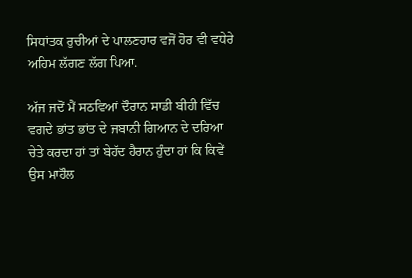ਸਿਧਾਂਤਕ ਰੁਚੀਆਂ ਦੇ ਪਾਲਣਹਾਰ ਵਜੋਂ ਹੋਰ ਵੀ ਵਧੇਰੇ ਅਹਿਮ ਲੱਗਣ ਲੱਗ ਪਿਆ.

ਅੱਜ ਜਦੋਂ ਮੈਂ ਸਠਵਿਆਂ ਦੌਰਾਨ ਸਾਡੀ ਬੀਹੀ ਵਿੱਚ ਵਗਦੇ ਭਾਂਤ ਭਾਂਤ ਦੇ ਜਬਾਨੀ ਗਿਆਨ ਦੇ ਦਰਿਆ ਚੇਤੇ ਕਰਦਾ ਹਾਂ ਤਾਂ ਬੇਹੱਦ ਹੈਰਾਨ ਹੁੰਦਾ ਹਾਂ ਕਿ ਕਿਵੇਂ ਉਸ ਮਾਹੌਲ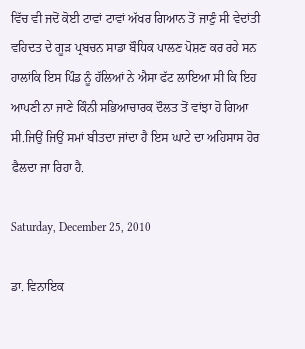ਵਿੱਚ ਵੀ ਜਦੋਂ ਕੋਈ ਟਾਵਾਂ ਟਾਵਾਂ ਅੱਖਰ ਗਿਆਨ ਤੋਂ ਜਾਣੁੰ ਸੀ ਵੇਦਾਂਤੀ ਵਹਿਦਤ ਦੇ ਗੂੜ ਪ੍ਰਬਚਨ ਸਾਡਾ ਬੌਧਿਕ ਪਾਲਣ ਪੋਸ਼ਣ ਕਰ ਰਹੇ ਸਨ ਹਾਲਾਂਕਿ ਇਸ ਪਿੰਡ ਨੂੰ ਹੱਲਿਆਂ ਨੇ ਐਸਾ ਫੱਟ ਲਾਇਆ ਸੀ ਕਿ ਇਹ ਆਪਣੀ ਨਾ ਜਾਣੇ ਕਿੰਨੀ ਸਭਿਆਚਾਰਕ ਦੌਲਤ ਤੋਂ ਵਾਂਝਾ ਹੋ ਗਿਆ ਸੀ.ਜਿਉਂ ਜਿਉਂ ਸਮਾਂ ਬੀਤਦਾ ਜਾਂਦਾ ਹੈ ਇਸ ਘਾਟੇ ਦਾ ਅਹਿਸਾਸ ਹੋਰ ਫੈਲਦਾ ਜਾ ਰਿਹਾ ਹੈ.

Saturday, December 25, 2010

ਡਾ. ਵਿਨਾਇਕ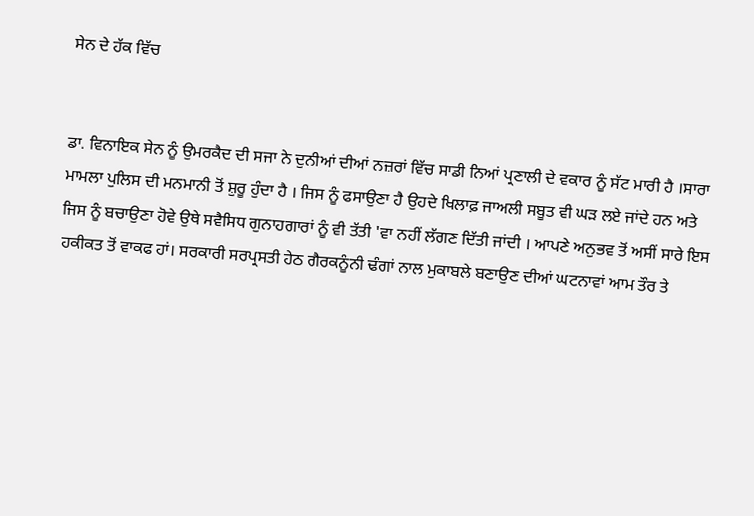ਸੇਨ ਦੇ ਹੱਕ ਵਿੱਚ


ਡਾ. ਵਿਨਾਇਕ ਸੇਨ ਨੂੰ ਉਮਰਕੈਦ ਦੀ ਸਜਾ ਨੇ ਦੁਨੀਆਂ ਦੀਆਂ ਨਜ਼ਰਾਂ ਵਿੱਚ ਸਾਡੀ ਨਿਆਂ ਪ੍ਰਣਾਲੀ ਦੇ ਵਕਾਰ ਨੂੰ ਸੱਟ ਮਾਰੀ ਹੈ ।ਸਾਰਾ ਮਾਮਲਾ ਪੁਲਿਸ ਦੀ ਮਨਮਾਨੀ ਤੋਂ ਸ਼ੁਰੂ ਹੁੰਦਾ ਹੈ । ਜਿਸ ਨੂੰ ਫਸਾਉਣਾ ਹੈ ਉਹਦੇ ਖਿਲਾਫ਼ ਜਾਅਲੀ ਸਬੂਤ ਵੀ ਘੜ ਲਏ ਜਾਂਦੇ ਹਨ ਅਤੇ ਜਿਸ ਨੂੰ ਬਚਾਉਣਾ ਹੋਵੇ ਉਥੇ ਸਵੈਸਿਧ ਗੁਨਾਹਗਾਰਾਂ ਨੂੰ ਵੀ ਤੱਤੀ 'ਵਾ ਨਹੀਂ ਲੱਗਣ ਦਿੱਤੀ ਜਾਂਦੀ । ਆਪਣੇ ਅਨੁਭਵ ਤੋਂ ਅਸੀਂ ਸਾਰੇ ਇਸ ਹਕੀਕਤ ਤੋਂ ਵਾਕਫ ਹਾਂ। ਸਰਕਾਰੀ ਸਰਪ੍ਰਸਤੀ ਹੇਠ ਗੈਰਕਨੂੰਨੀ ਢੰਗਾਂ ਨਾਲ ਮੁਕਾਬਲੇ ਬਣਾਉਣ ਦੀਆਂ ਘਟਨਾਵਾਂ ਆਮ ਤੌਰ ਤੇ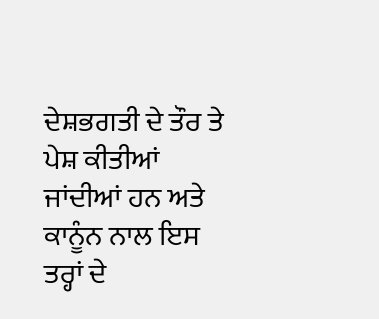ਦੇਸ਼ਭਗਤੀ ਦੇ ਤੌਰ ਤੇ ਪੇਸ਼ ਕੀਤੀਆਂ ਜਾਂਦੀਆਂ ਹਨ ਅਤੇ ਕਾਨੂੰਨ ਨਾਲ ਇਸ ਤਰ੍ਹਾਂ ਦੇ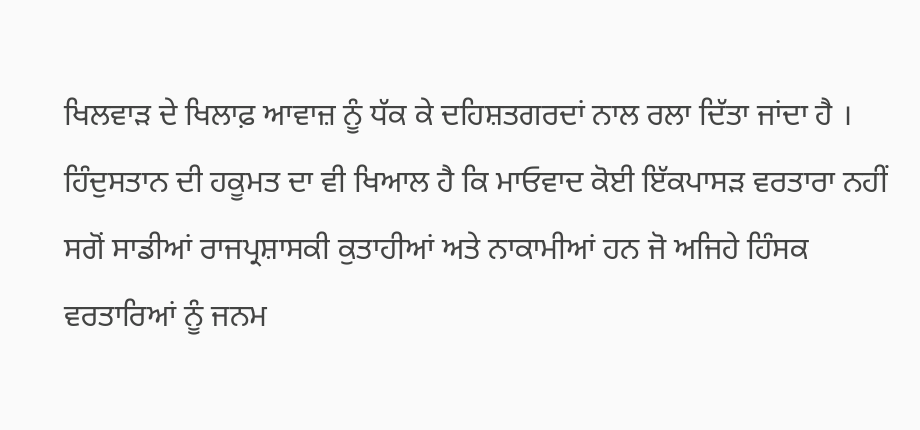ਖਿਲਵਾੜ ਦੇ ਖਿਲਾਫ਼ ਆਵਾਜ਼ ਨੂੰ ਧੱਕ ਕੇ ਦਹਿਸ਼ਤਗਰਦਾਂ ਨਾਲ ਰਲਾ ਦਿੱਤਾ ਜਾਂਦਾ ਹੈ । ਹਿੰਦੁਸਤਾਨ ਦੀ ਹਕੂਮਤ ਦਾ ਵੀ ਖਿਆਲ ਹੈ ਕਿ ਮਾਓਵਾਦ ਕੋਈ ਇੱਕਪਾਸੜ ਵਰਤਾਰਾ ਨਹੀਂ ਸਗੋਂ ਸਾਡੀਆਂ ਰਾਜਪ੍ਰਸ਼ਾਸਕੀ ਕੁਤਾਹੀਆਂ ਅਤੇ ਨਾਕਾਮੀਆਂ ਹਨ ਜੋ ਅਜਿਹੇ ਹਿੰਸਕ ਵਰਤਾਰਿਆਂ ਨੂੰ ਜਨਮ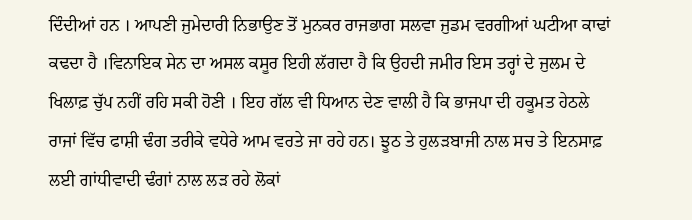ਦਿੰਦੀਆਂ ਹਨ । ਆਪਣੀ ਜੁਮੇਦਾਰੀ ਨਿਭਾਉਣ ਤੋਂ ਮੁਨਕਰ ਰਾਜਭਾਗ ਸਲਵਾ ਜੁਡਮ ਵਰਗੀਆਂ ਘਟੀਆ ਕਾਢਾਂ ਕਢਦਾ ਹੈ ।ਵਿਨਾਇਕ ਸੇਨ ਦਾ ਅਸਲ ਕਸੂਰ ਇਹੀ ਲੱਗਦਾ ਹੈ ਕਿ ਉਹਦੀ ਜਮੀਰ ਇਸ ਤਰ੍ਹਾਂ ਦੇ ਜੁਲਮ ਦੇ ਖਿਲਾਫ਼ ਚੁੱਪ ਨਹੀਂ ਰਹਿ ਸਕੀ ਹੋਣੀ । ਇਹ ਗੱਲ ਵੀ ਧਿਆਨ ਦੇਣ ਵਾਲੀ ਹੈ ਕਿ ਭਾਜਪਾ ਦੀ ਹਕੂਮਤ ਹੇਠਲੇ ਰਾਜਾਂ ਵਿੱਚ ਫਾਸ਼ੀ ਢੰਗ ਤਰੀਕੇ ਵਧੇਰੇ ਆਮ ਵਰਤੇ ਜਾ ਰਹੇ ਹਨ। ਝੂਠ ਤੇ ਹੁਲੜਬਾਜੀ ਨਾਲ ਸਚ ਤੇ ਇਨਸਾਫ਼ ਲਈ ਗਾਂਧੀਵਾਦੀ ਢੰਗਾਂ ਨਾਲ ਲੜ ਰਹੇ ਲੋਕਾਂ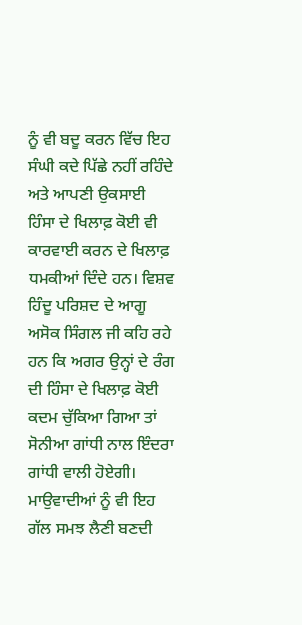ਨੂੰ ਵੀ ਬਦੂ ਕਰਨ ਵਿੱਚ ਇਹ ਸੰਘੀ ਕਦੇ ਪਿੱਛੇ ਨਹੀਂ ਰਹਿੰਦੇ ਅਤੇ ਆਪਣੀ ਉਕਸਾਈ ਹਿੰਸਾ ਦੇ ਖਿਲਾਫ਼ ਕੋਈ ਵੀ ਕਾਰਵਾਈ ਕਰਨ ਦੇ ਖਿਲਾਫ਼ ਧਮਕੀਆਂ ਦਿੰਦੇ ਹਨ। ਵਿਸ਼ਵ ਹਿੰਦੂ ਪਰਿਸ਼ਦ ਦੇ ਆਗੂ ਅਸੋਕ ਸਿੰਗਲ ਜੀ ਕਹਿ ਰਹੇ ਹਨ ਕਿ ਅਗਰ ਉਨ੍ਹਾਂ ਦੇ ਰੰਗ ਦੀ ਹਿੰਸਾ ਦੇ ਖਿਲਾਫ਼ ਕੋਈ ਕਦਮ ਚੁੱਕਿਆ ਗਿਆ ਤਾਂ ਸੋਨੀਆ ਗਾਂਧੀ ਨਾਲ ਇੰਦਰਾ ਗਾਂਧੀ ਵਾਲੀ ਹੋਏਗੀ। ਮਾਉਵਾਦੀਆਂ ਨੂੰ ਵੀ ਇਹ ਗੱਲ ਸਮਝ ਲੈਣੀ ਬਣਦੀ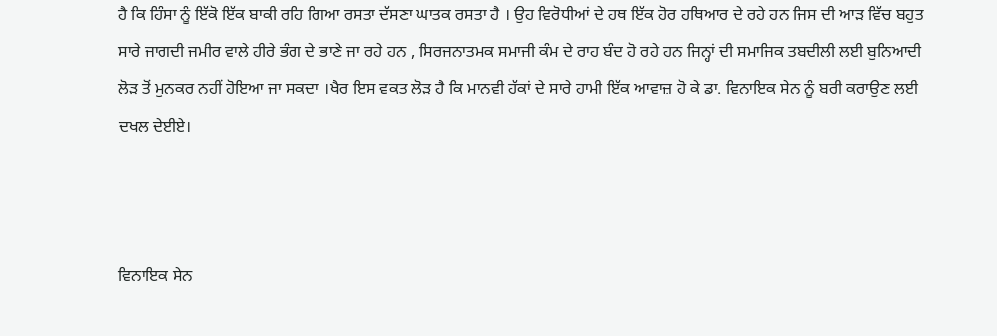ਹੈ ਕਿ ਹਿੰਸਾ ਨੂੰ ਇੱਕੋ ਇੱਕ ਬਾਕੀ ਰਹਿ ਗਿਆ ਰਸਤਾ ਦੱਸਣਾ ਘਾਤਕ ਰਸਤਾ ਹੈ । ਉਹ ਵਿਰੋਧੀਆਂ ਦੇ ਹਥ ਇੱਕ ਹੋਰ ਹਥਿਆਰ ਦੇ ਰਹੇ ਹਨ ਜਿਸ ਦੀ ਆੜ ਵਿੱਚ ਬਹੁਤ ਸਾਰੇ ਜਾਗਦੀ ਜਮੀਰ ਵਾਲੇ ਹੀਰੇ ਭੰਗ ਦੇ ਭਾਣੇ ਜਾ ਰਹੇ ਹਨ , ਸਿਰਜਨਾਤਮਕ ਸਮਾਜੀ ਕੰਮ ਦੇ ਰਾਹ ਬੰਦ ਹੋ ਰਹੇ ਹਨ ਜਿਨ੍ਹਾਂ ਦੀ ਸਮਾਜਿਕ ਤਬਦੀਲੀ ਲਈ ਬੁਨਿਆਦੀ ਲੋੜ ਤੋਂ ਮੁਨਕਰ ਨਹੀਂ ਹੋਇਆ ਜਾ ਸਕਦਾ ।ਖੈਰ ਇਸ ਵਕਤ ਲੋੜ ਹੈ ਕਿ ਮਾਨਵੀ ਹੱਕਾਂ ਦੇ ਸਾਰੇ ਹਾਮੀ ਇੱਕ ਆਵਾਜ਼ ਹੋ ਕੇ ਡਾ. ਵਿਨਾਇਕ ਸੇਨ ਨੂੰ ਬਰੀ ਕਰਾਉਣ ਲਈ ਦਖਲ ਦੇਈਏ।



ਵਿਨਾਇਕ ਸੇਨ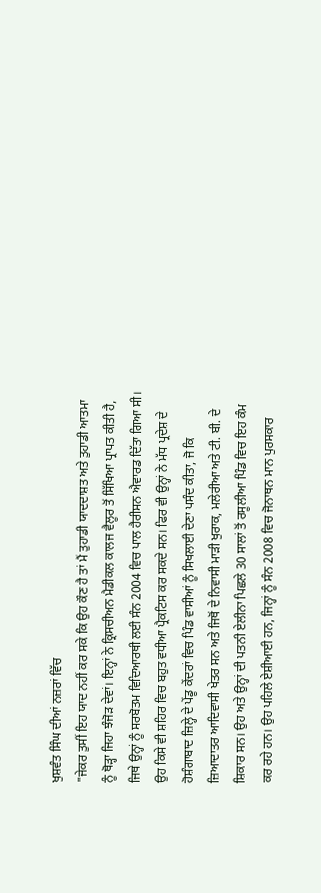ਖੁਸ਼ਵੰਤ ਸਿੰਘ ਦੀਆਂ ਨਜ਼ਰਾਂ ਵਿੱਚ
"ਜੇਕਰ ਤੁਸੀਂ ਇਹ ਯਾਦ ਨਹੀਂ ਕਰ ਸਕੇ ਕਿ ਉਹ ਕੌਣ ਹੈ ਤਾਂ ਮੈਂ ਤੁਹਾਡੀ ਯਾਦਦਾਸ਼ਤ ਅਤੇ ਤੁਹਾਡੀ ਆਤਮਾ ਨੂੰ ਥੋੜ੍ਹਾ ਜਿਹਾ ਝੰਜੋੜ ਦੇਵਾਂ। ਇਨ੍ਹਾਂ ਨੇ ਕ੍ਰਿਸਚੀਅਨ ਮੈਡੀਕਲ ਕਾਲਜ ਵੈਲੂਰ ਤੋਂ ਸਿੱਖਿਆ ਪ੍ਰਾਪਤ ਕੀਤੀ ਹੈ, ਜਿਥੇ ਉਨ੍ਹਾਂ ਨੂੰ ਸਰਬੋਤਮ ਵਿਦਿਆਰਥੀ ਲਈ ਸੰਨ 2004 ਵਿਚ ਪਾਲ ਹੈਰੀਸਨ ਐਵਾਰਡ ਦਿੱਤਾ ਗਿਆ ਸੀ। ਉਹ ਕਿਸੇ ਵੀ ਸ਼ਹਿਰ ਵਿਚ ਬਹੁਤ ਵਧੀਆ ਪ੍ਰੈਕਟਿਸ ਕਰ ਸਕਦੇ ਸਨ। ਫਿਰ ਵੀ ਉਨ੍ਹਾਂ ਨੇ ਮੱਧ ਪ੍ਰਦੇਸ਼ ਦੇ ਹੋਸ਼ੰਗਾਬਾਦ ਜ਼ਿਲ੍ਹੇ ਦੇ ਪੇਂਡੂ ਕੇਂਦਰਾਂ ਵਿਚ ਪਿੰਡ ਵਾਸੀਆਂ ਨੂੰ ਸਿਖਲਾਈ ਦੇਣਾ ਪਸੰਦ ਕੀਤਾ, ਜੋ ਕਿ ਜ਼ਿਆਦਾਤਰ ਆਦਿਵਾਸੀ ਖੇਤਰ ਸਨ ਅਤੇ ਜਿਥੋਂ ਦੇ ਨਿਵਾਸੀ ਮਾੜੀ ਖੁਰਾਕ, ਮਲੇਰੀਆ ਅਤੇ ਟੀ. ਬੀ. ਦੇ ਸ਼ਿਕਾਰ ਸਨ। ਉਹ ਅਤੇ ਉਨ੍ਹਾਂ ਦੀ ਪਤਨੀ ਏਲੀਨਾ ਪਿਛਲੇ 30 ਸਾਲਾਂ ਤੋਂ ਰਸੂਲੀਆ ਪਿੰਡ ਵਿਚ ਇਹ ਕੰਮ ਕਰ ਰਹੇ ਹਨ। ਉਹ ਪਹਿਲੇ ਏਸ਼ੀਆਈ ਹਨ, ਜਿਨ੍ਹਾਂ ਨੂੰ ਸੰਨ 2008 ਵਿਚ ਜੋਨਾਥਨ ਮਾਨ ਪੁਰਸਕਾਰ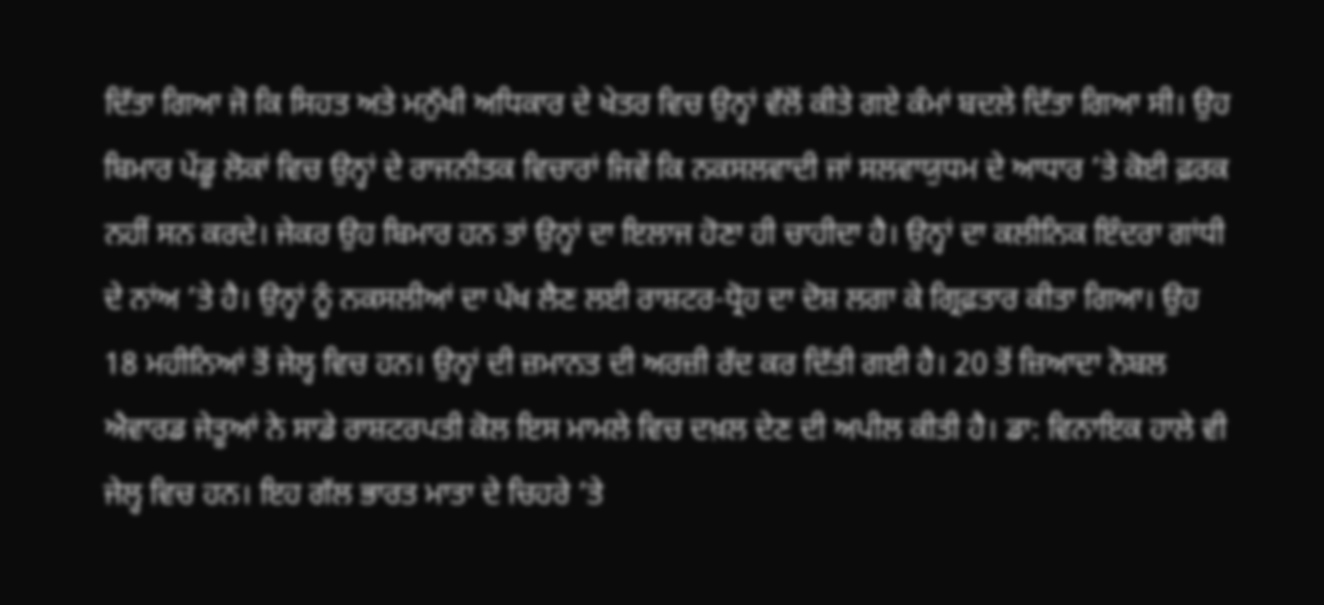ਦਿੱਤਾ ਗਿਆ ਜੋ ਕਿ ਸਿਹਤ ਅਤੇ ਮਨੁੱਖੀ ਅਧਿਕਾਰ ਦੇ ਖੇਤਰ ਵਿਚ ਉਨ੍ਹਾਂ ਵੱਲੋਂ ਕੀਤੇ ਗਏ ਕੰਮਾਂ ਬਦਲੇ ਦਿੱਤਾ ਗਿਆ ਸੀ। ਉਹ ਬਿਮਾਰ ਪੇਂਡੂ ਲੋਕਾਂ ਵਿਚ ਉਨ੍ਹਾਂ ਦੇ ਰਾਜਨੀਤਕ ਵਿਚਾਰਾਂ ਜਿਵੇਂ ਕਿ ਨਕਸਲਵਾਦੀ ਜਾਂ ਸਲਵਾਯੁਧਮ ਦੇ ਆਧਾਰ ’ਤੇ ਕੋਈ ਫ਼ਰਕ ਨਹੀਂ ਸਨ ਕਰਦੇ। ਜੇਕਰ ਉਹ ਬਿਮਾਰ ਹਨ ਤਾਂ ਉਨ੍ਹਾਂ ਦਾ ਇਲਾਜ ਹੋਣਾ ਹੀ ਚਾਹੀਦਾ ਹੈ। ਉਨ੍ਹਾਂ ਦਾ ਕਲੀਨਿਕ ਇੰਦਰਾ ਗਾਂਧੀ ਦੇ ਨਾਂਅ ’ਤੇ ਹੈ। ਉਨ੍ਹਾਂ ਨੂੰ ਨਕਸਲੀਆਂ ਦਾ ਪੱਖ ਲੈਣ ਲਈ ਰਾਸ਼ਟਰ-ਧ੍ਰੋਹ ਦਾ ਦੋਸ਼ ਲਗਾ ਕੇ ਗ੍ਰਿਫ਼ਤਾਰ ਕੀਤਾ ਗਿਆ। ਉਹ 18 ਮਹੀਨਿਆਂ ਤੋਂ ਜੇਲ੍ਹ ਵਿਚ ਹਨ। ਉਨ੍ਹਾਂ ਦੀ ਜ਼ਮਾਨਤ ਦੀ ਅਰਜ਼ੀ ਰੱਦ ਕਰ ਦਿੱਤੀ ਗਈ ਹੈ। 20 ਤੋਂ ਜ਼ਿਆਦਾ ਨੋਬਲ ਐਵਾਰਡ ਜੇਤੂਆਂ ਨੇ ਸਾਡੇ ਰਾਸ਼ਟਰਪਤੀ ਕੋਲ ਇਸ ਮਾਮਲੇ ਵਿਚ ਦਖ਼ਲ ਦੇਣ ਦੀ ਅਪੀਲ ਕੀਤੀ ਹੈ। ਡਾ: ਵਿਨਾਇਕ ਹਾਲੇ ਵੀ ਜੇਲ੍ਹ ਵਿਚ ਹਨ। ਇਹ ਗੱਲ ਭਾਰਤ ਮਾਤਾ ਦੇ ਚਿਹਰੇ ’ਤੇ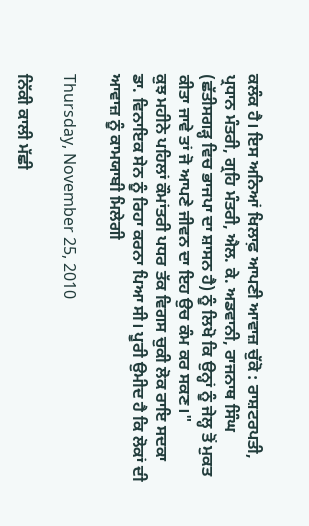ਕਲੰਕ ਹੈ। ਇਸ ਅਨਿਆਂ ਖਿਲਾਫ਼ ਆਪਣੀ ਆਵਾਜ਼ ਚੁੱਕੋ : ਰਾਸ਼ਟਰਪਤੀ, ਪ੍ਰਧਾਨ ਮੰਤਰੀ, ਗ੍ਰਹਿ ਮੰਤਰੀ, ਐਲ. ਕੇ. ਅਡਵਾਨੀ, ਰਾਜਨਾਥ ਸਿੰਘ (ਛੱਤੀਸਗੜ੍ਹ ਵਿਚ ਭਾਜਪਾ ਦਾ ਸ਼ਾਸਨ ਹੈ) ਨੂੰ ਲਿਖੋ ਕਿ ਉਨ੍ਹਾਂ ਨੂੰ ਜੇਲ੍ਹ ਤੋਂ ਮੁਕਤ ਕੀਤਾ ਜਾਵੇ ਤਾਂ ਜੋ ਆਪਣੇ ਜੀਵਨ ਦਾ ਇਹ ਉਚ ਕੰਮ ਕਰ ਸਕਣ।"
ਕੁਝ ਮਹੀਨੇ ਪਹਿਲਾਂ ਕੌਮਾਂਤਰੀ ਪਧਰ ਤੱਕ ਵਿਗਸ ਚੁਕੀ ਲੋਕ ਰਾਇ ਸਦਕਾ
ਡਾ. ਵਿਨਾਇਕ ਸੇਨ ਨੂੰ ਰਿਹਾ ਕਰਨਾ ਪਿਆ ਸੀ। ਪੂਰੀ ਉਮੀਦ ਹੈ ਕਿ ਲੋਕਾਂ ਦੀ ਆਵਾਜ਼ ਨੂੰ ਕਾਮਯਾਬੀ ਮਿਲੇਗੀ

Thursday, November 25, 2010

ਨਿੱਕੀ ਕਾਲੀ ਮੱਛੀ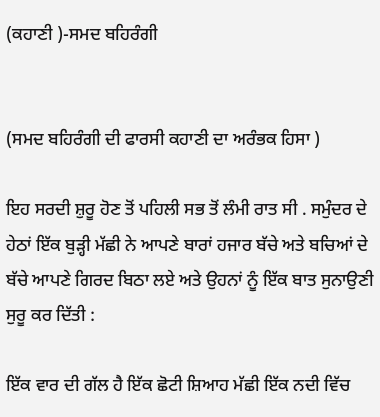(ਕਹਾਣੀ )-ਸਮਦ ਬਹਿਰੰਗੀ


(ਸਮਦ ਬਹਿਰੰਗੀ ਦੀ ਫਾਰਸੀ ਕਹਾਣੀ ਦਾ ਅਰੰਭਕ ਹਿਸਾ )

ਇਹ ਸਰਦੀ ਸ਼ੁਰੂ ਹੋਣ ਤੋਂ ਪਹਿਲੀ ਸਭ ਤੋਂ ਲੰਮੀ ਰਾਤ ਸੀ . ਸਮੁੰਦਰ ਦੇ ਹੇਠਾਂ ਇੱਕ ਬੁੜ੍ਹੀ ਮੱਛੀ ਨੇ ਆਪਣੇ ਬਾਰਾਂ ਹਜਾਰ ਬੱਚੇ ਅਤੇ ਬਚਿਆਂ ਦੇ ਬੱਚੇ ਆਪਣੇ ਗਿਰਦ ਬਿਠਾ ਲਏ ਅਤੇ ਉਹਨਾਂ ਨੂੰ ਇੱਕ ਬਾਤ ਸੁਨਾਉਣੀ ਸੁਰੂ ਕਰ ਦਿੱਤੀ :

ਇੱਕ ਵਾਰ ਦੀ ਗੱਲ ਹੈ ਇੱਕ ਛੋਟੀ ਸ਼ਿਆਹ ਮੱਛੀ ਇੱਕ ਨਦੀ ਵਿੱਚ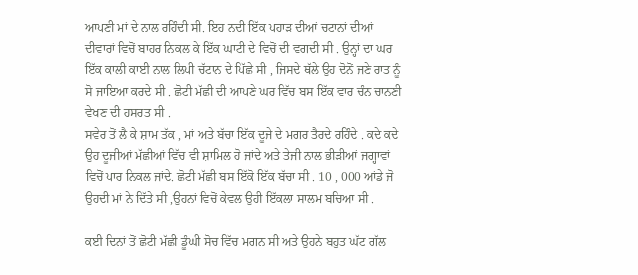ਆਪਣੀ ਮਾਂ ਦੇ ਨਾਲ ਰਹਿੰਦੀ ਸੀ. ਇਹ ਨਦੀ ਇੱਕ ਪਹਾੜ ਦੀਆਂ ਚਟਾਨਾਂ ਦੀਆਂ ਦੀਵਾਰਾਂ ਵਿਚੋਂ ਬਾਹਰ ਨਿਕਲ ਕੇ ਇੱਕ ਘਾਟੀ ਦੇ ਵਿਚੋਂ ਦੀ ਵਗਦੀ ਸੀ . ਉਨ੍ਹਾਂ ਦਾ ਘਰ ਇੱਕ ਕਾਲੀ ਕਾਈ ਨਾਲ ਲਿਪੀ ਚੱਟਾਨ ਦੇ ਪਿੱਛੇ ਸੀ , ਜਿਸਦੇ ਥੱਲੇ ਉਹ ਦੋਨੋਂ ਜਣੇ ਰਾਤ ਨੂੰ ਸੋ ਜਾਇਆ ਕਰਦੇ ਸੀ . ਛੋਟੀ ਮੱਛੀ ਦੀ ਆਪਣੇ ਘਰ ਵਿੱਚ ਬਸ ਇੱਕ ਵਾਰ ਚੰਨ ਚਾਨਣੀ ਵੇਖਣ ਦੀ ਹਸਰਤ ਸੀ .
ਸਵੇਰ ਤੋਂ ਲੈ ਕੇ ਸ਼ਾਮ ਤੱਕ , ਮਾਂ ਅਤੇ ਬੱਚਾ ਇੱਕ ਦੂਜੇ ਦੇ ਮਗਰ ਤੈਰਦੇ ਰਹਿੰਦੇ . ਕਦੇ ਕਦੇ ਉਹ ਦੂਜੀਆਂ ਮੱਛੀਆਂ ਵਿੱਚ ਵੀ ਸ਼ਾਮਿਲ ਹੋ ਜਾਂਦੇ ਅਤੇ ਤੇਜੀ ਨਾਲ ਭੀੜੀਆਂ ਜਗ੍ਹਾਵਾਂ ਵਿਚੋਂ ਪਾਰ ਨਿਕਲ ਜਾਂਦੇ. ਛੋਟੀ ਮੱਛੀ ਬਸ ਇੱਕੋ ਇੱਕ ਬੱਚਾ ਸੀ . 10 , 000 ਆਂਡੇ ਜੋ ਉਹਦੀ ਮਾਂ ਨੇ ਦਿੱਤੇ ਸੀ ,ਉਹਨਾਂ ਵਿਚੋਂ ਕੇਵਲ ਉਹੀ ਇੱਕਲਾ ਸਾਲਮ ਬਚਿਆ ਸੀ .

ਕਈ ਦਿਨਾਂ ਤੋਂ ਛੋਟੀ ਮੱਛੀ ਡੂੰਘੀ ਸੋਚ ਵਿੱਚ ਮਗਨ ਸੀ ਅਤੇ ਉਹਨੇ ਬਹੁਤ ਘੱਟ ਗੱਲ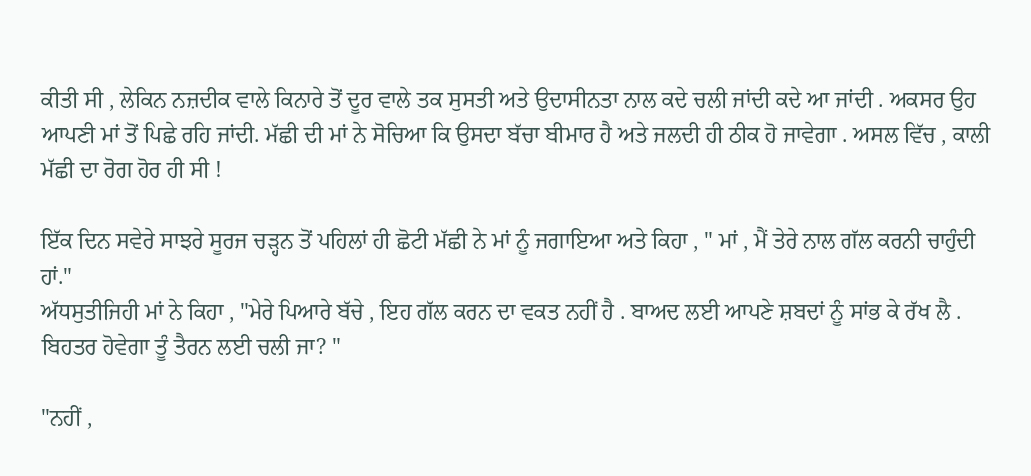ਕੀਤੀ ਸੀ , ਲੇਕਿਨ ਨਜ਼ਦੀਕ ਵਾਲੇ ਕਿਨਾਰੇ ਤੋਂ ਦੂਰ ਵਾਲੇ ਤਕ ਸੁਸਤੀ ਅਤੇ ਉਦਾਸੀਨਤਾ ਨਾਲ ਕਦੇ ਚਲੀ ਜਾਂਦੀ ਕਦੇ ਆ ਜਾਂਦੀ . ਅਕਸਰ ਉਹ ਆਪਣੀ ਮਾਂ ਤੋਂ ਪਿਛੇ ਰਹਿ ਜਾਂਦੀ. ਮੱਛੀ ਦੀ ਮਾਂ ਨੇ ਸੋਚਿਆ ਕਿ ਉਸਦਾ ਬੱਚਾ ਬੀਮਾਰ ਹੈ ਅਤੇ ਜਲਦੀ ਹੀ ਠੀਕ ਹੋ ਜਾਵੇਗਾ . ਅਸਲ ਵਿੱਚ , ਕਾਲੀ ਮੱਛੀ ਦਾ ਰੋਗ ਹੋਰ ਹੀ ਸੀ !

ਇੱਕ ਦਿਨ ਸਵੇਰੇ ਸਾਝਰੇ ਸੂਰਜ ਚੜ੍ਹਨ ਤੋਂ ਪਹਿਲਾਂ ਹੀ ਛੋਟੀ ਮੱਛੀ ਨੇ ਮਾਂ ਨੂੰ ਜਗਾਇਆ ਅਤੇ ਕਿਹਾ , " ਮਾਂ , ਮੈਂ ਤੇਰੇ ਨਾਲ ਗੱਲ ਕਰਨੀ ਚਾਹੁੰਦੀ ਹਾਂ."
ਅੱਧਸੁਤੀਜਿਹੀ ਮਾਂ ਨੇ ਕਿਹਾ , "ਮੇਰੇ ਪਿਆਰੇ ਬੱਚੇ , ਇਹ ਗੱਲ ਕਰਨ ਦਾ ਵਕਤ ਨਹੀਂ ਹੈ . ਬਾਅਦ ਲਈ ਆਪਣੇ ਸ਼ਬਦਾਂ ਨੂੰ ਸਾਂਭ ਕੇ ਰੱਖ ਲੈ . ਬਿਹਤਰ ਹੋਵੇਗਾ ਤੂੰ ਤੈਰਨ ਲਈ ਚਲੀ ਜਾ? "

"ਨਹੀਂ ,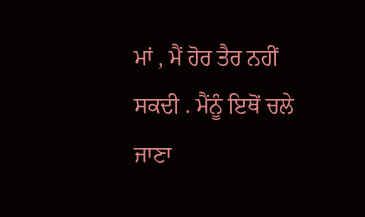ਮਾਂ , ਮੈਂ ਹੋਰ ਤੈਰ ਨਹੀਂ ਸਕਦੀ . ਮੈਂਨੂੰ ਇਥੋਂ ਚਲੇ ਜਾਣਾ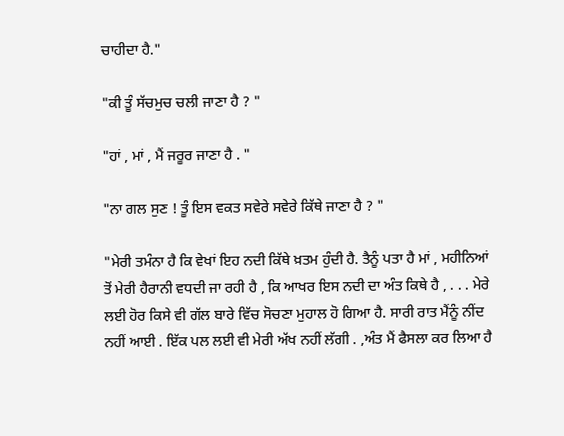ਚਾਹੀਦਾ ਹੈ."

"ਕੀ ਤੂੰ ਸੱਚਮੁਚ ਚਲੀ ਜਾਣਾ ਹੈ ? "

"ਹਾਂ , ਮਾਂ , ਮੈਂ ਜਰੂਰ ਜਾਣਾ ਹੈ . "

"ਨਾ ਗਲ ਸੁਣ ! ਤੂੰ ਇਸ ਵਕਤ ਸਵੇਰੇ ਸਵੇਰੇ ਕਿੱਥੇ ਜਾਣਾ ਹੈ ? "

"ਮੇਰੀ ਤਮੰਨਾ ਹੈ ਕਿ ਵੇਖਾਂ ਇਹ ਨਦੀ ਕਿੱਥੇ ਖ਼ਤਮ ਹੁੰਦੀ ਹੈ. ਤੈਨੂੰ ਪਤਾ ਹੈ ਮਾਂ , ਮਹੀਨਿਆਂ ਤੋਂ ਮੇਰੀ ਹੈਰਾਨੀ ਵਧਦੀ ਜਾ ਰਹੀ ਹੈ , ਕਿ ਆਖਰ ਇਸ ਨਦੀ ਦਾ ਅੰਤ ਕਿਥੇ ਹੈ , . . . ਮੇਰੇ ਲਈ ਹੋਰ ਕਿਸੇ ਵੀ ਗੱਲ ਬਾਰੇ ਵਿੱਚ ਸੋਚਣਾ ਮੁਹਾਲ ਹੋ ਗਿਆ ਹੈ. ਸਾਰੀ ਰਾਤ ਮੈਂਨੂੰ ਨੀਂਦ ਨਹੀਂ ਆਈ . ਇੱਕ ਪਲ ਲਈ ਵੀ ਮੇਰੀ ਅੱਖ ਨਹੀਂ ਲੱਗੀ . ,ਅੰਤ ਮੈਂ ਫੈਸਲਾ ਕਰ ਲਿਆ ਹੈ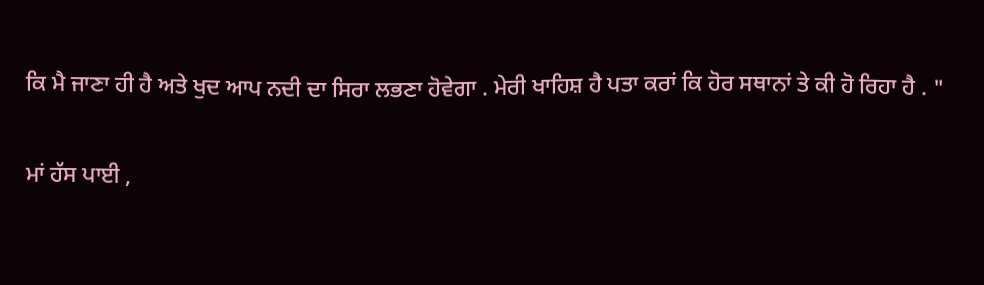ਕਿ ਮੈ ਜਾਣਾ ਹੀ ਹੈ ਅਤੇ ਖੁਦ ਆਪ ਨਦੀ ਦਾ ਸਿਰਾ ਲਭਣਾ ਹੋਵੇਗਾ . ਮੇਰੀ ਖਾਹਿਸ਼ ਹੈ ਪਤਾ ਕਰਾਂ ਕਿ ਹੋਰ ਸਥਾਨਾਂ ਤੇ ਕੀ ਹੋ ਰਿਹਾ ਹੈ . "

ਮਾਂ ਹੱਸ ਪਾਈ ,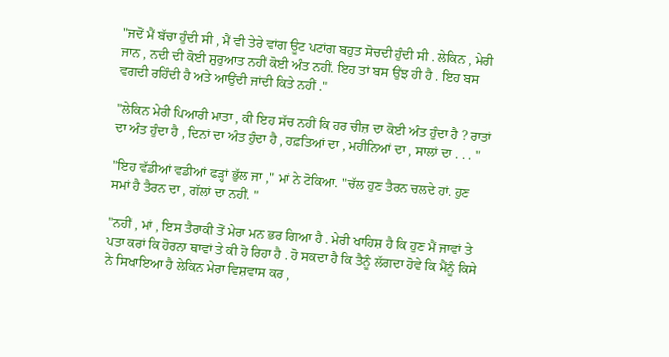"ਜਦੋਂ ਮੈਂ ਬੱਚਾ ਹੁੰਦੀ ਸੀ , ਮੈਂ ਵੀ ਤੇਰੇ ਵਾਂਗ ਊਟ ਪਟਾਂਗ ਬਹੁਤ ਸੋਚਦੀ ਹੁੰਦੀ ਸੀ . ਲੇਕਿਨ , ਮੇਰੀ ਜਾਨ , ਨਦੀ ਦੀ ਕੋਈ ਸ਼ੁਰੁਆਤ ਨਹੀਂ ਕੋਈ ਅੰਤ ਨਹੀਂ. ਇਹ ਤਾਂ ਬਸ ਉਂਝ ਹੀ ਹੈ . ਇਹ ਬਸ ਵਗਦੀ ਰਹਿੰਦੀ ਹੈ ਅਤੇ ਆਉਂਦੀ ਜਾਂਦੀ ਕਿਤੇ ਨਹੀਂ ."

"ਲੇਕਿਨ ਮੇਰੀ ਪਿਆਰੀ ਮਾਤਾ , ਕੀ ਇਹ ਸੱਚ ਨਹੀਂ ਕਿ ਹਰ ਚੀਜ਼ ਦਾ ਕੋਈ ਅੰਤ ਹੁੰਦਾ ਹੈ ? ਰਾਤਾਂ ਦਾ ਅੰਤ ਹੁੰਦਾ ਹੈ , ਦਿਨਾਂ ਦਾ ਅੰਤ ਹੁੰਦਾ ਹੈ , ਹਫ਼ਤਿਆਂ ਦਾ , ਮਹੀਨਿਆਂ ਦਾ , ਸਾਲਾਂ ਦਾ . . . "

"ਇਹ ਵੱਡੀਆਂ ਵਡੀਆਂ ਫੜ੍ਹਾਂ ਭੁੱਲ ਜਾ ," ਮਾਂ ਨੇ ਟੋਕਿਆ. "ਚੱਲ ਹੁਣ ਤੈਰਨ ਚਲਦੇ ਹਾਂ. ਹੁਣ ਸਮਾਂ ਹੈ ਤੈਰਨ ਦਾ , ਗੱਲਾਂ ਦਾ ਨਹੀਂ. "

"ਨਹੀਂ , ਮਾਂ , ਇਸ ਤੈਰਾਕੀ ਤੋਂ ਮੇਰਾ ਮਨ ਭਰ ਗਿਆ ਹੈ . ਮੇਰੀ ਖਾਹਿਸ਼ ਹੈ ਕਿ ਹੁਣ ਮੈਂ ਜਾਵਾਂ ਤੇ ਪਤਾ ਕਰਾਂ ਕਿ ਹੋਰਨਾ ਥਾਵਾਂ ਤੇ ਕੀ ਹੋ ਰਿਹਾ ਹੈ . ਹੋ ਸਕਦਾ ਹੈ ਕਿ ਤੈਨੂੰ ਲੱਗਦਾ ਹੋਵੇ ਕਿ ਮੈਂਨੂੰ ਕਿਸੇ ਨੇ ਸਿਖਾਇਆ ਹੈ ਲੇਕਿਨ ਮੇਰਾ ਵਿਸ਼ਵਾਸ ਕਰ ,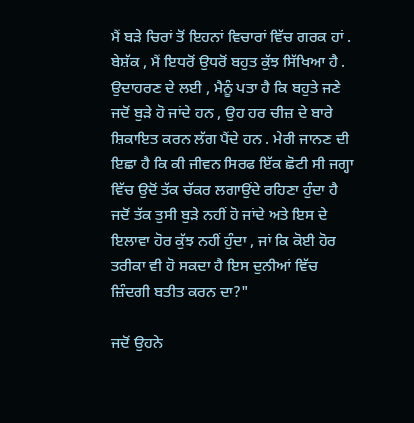ਮੈਂ ਬੜੇ ਚਿਰਾਂ ਤੋਂ ਇਹਨਾਂ ਵਿਚਾਰਾਂ ਵਿੱਚ ਗਰਕ ਹਾਂ . ਬੇਸ਼ੱਕ , ਮੈਂ ਇਧਰੋਂ ਉਧਰੋਂ ਬਹੁਤ ਕੁੱਝ ਸਿੱਖਿਆ ਹੈ . ਉਦਾਹਰਣ ਦੇ ਲਈ , ਮੈਨੂੰ ਪਤਾ ਹੈ ਕਿ ਬਹੁਤੇ ਜਣੇ ਜਦੋਂ ਬੁੜੇ ਹੋ ਜਾਂਦੇ ਹਨ , ਉਹ ਹਰ ਚੀਜ਼ ਦੇ ਬਾਰੇ ਸ਼ਿਕਾਇਤ ਕਰਨ ਲੱਗ ਪੈਂਦੇ ਹਨ . ਮੇਰੀ ਜਾਨਣ ਦੀ ਇਛਾ ਹੈ ਕਿ ਕੀ ਜੀਵਨ ਸਿਰਫ ਇੱਕ ਛੋਟੀ ਸੀ ਜਗ੍ਹਾ ਵਿੱਚ ਉਦੋਂ ਤੱਕ ਚੱਕਰ ਲਗਾਉਂਦੇ ਰਹਿਣਾ ਹੁੰਦਾ ਹੈ ਜਦੋਂ ਤੱਕ ਤੁਸੀ ਬੁੜੇ ਨਹੀਂ ਹੋ ਜਾਂਦੇ ਅਤੇ ਇਸ ਦੇ ਇਲਾਵਾ ਹੋਰ ਕੁੱਝ ਨਹੀਂ ਹੁੰਦਾ , ਜਾਂ ਕਿ ਕੋਈ ਹੋਰ ਤਰੀਕਾ ਵੀ ਹੋ ਸਕਦਾ ਹੈ ਇਸ ਦੁਨੀਆਂ ਵਿੱਚ ਜ਼ਿੰਦਗੀ ਬਤੀਤ ਕਰਨ ਦਾ?"

ਜਦੋਂ ਉਹਨੇ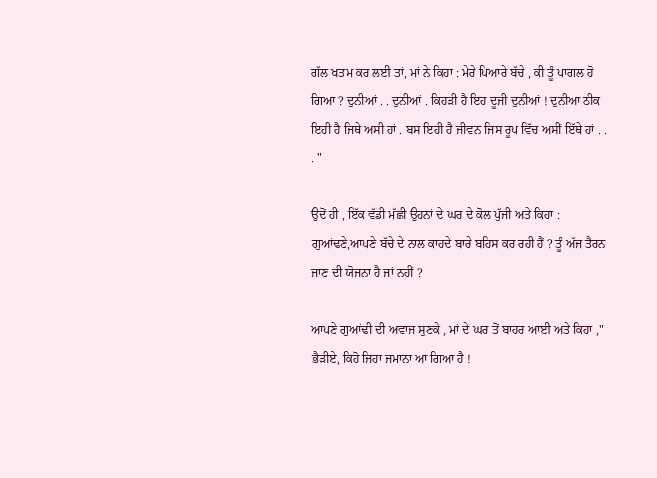ਗੱਲ ਖਤਮ ਕਰ ਲਈ ਤਾਂ, ਮਾਂ ਨੇ ਕਿਹਾ : ਮੇਰੇ ਪਿਆਰੇ ਬੱਚੇ , ਕੀ ਤੂੰ ਪਾਗਲ ਹੋ ਗਿਆ ? ਦੁਨੀਆਂ . . ਦੁਨੀਆਂ . ਕਿਹੜੀ ਹੈ ਇਹ ਦੂਜੀ ਦੁਨੀਆਂ ! ਦੁਨੀਆ ਠੀਕ ਇਹੀ ਹੈ ਜਿਥੇ ਅਸੀ ਹਾਂ . ਬਸ ਇਹੀ ਹੈ ਜੀਵਨ ਜਿਸ ਰੂਪ ਵਿੱਚ ਅਸੀਂ ਇੱਥੇ ਹਾਂ . . . "

ਉਦੋਂ ਹੀ , ਇੱਕ ਵੱਡੀ ਮੱਛੀ ਉਹਨਾਂ ਦੇ ਘਰ ਦੇ ਕੋਲ ਪੁੱਜੀ ਅਤੇ ਕਿਹਾ : ਗੁਆਂਢਣੇ,ਆਪਣੇ ਬੱਚੇ ਦੇ ਨਾਲ ਕਾਹਦੇ ਬਾਰੇ ਬਹਿਸ ਕਰ ਰਹੀ ਹੈਂ ? ਤੂੰ ਅੱਜ ਤੈਰਨ ਜਾਣ ਦੀ ਯੋਜਨਾ ਹੈ ਜਾਂ ਨਹੀਂ ?

ਆਪਣੇ ਗੁਆਂਢੀ ਦੀ ਅਵਾਜ ਸੁਣਕੇ , ਮਾਂ ਦੇ ਘਰ ਤੋਂ ਬਾਹਰ ਆਈ ਅਤੇ ਕਿਹਾ ," ਭੈੜੀਏ, ਕਿਹੋ ਜਿਹਾ ਜਮਾਨਾ ਆ ਗਿਆ ਹੈ !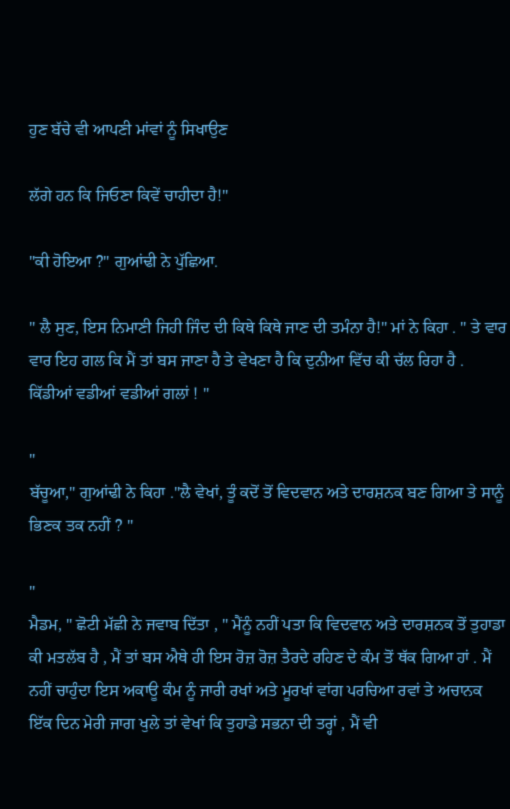ਹੁਣ ਬੱਚੇ ਵੀ ਆਪਣੀ ਮਾਂਵਾਂ ਨੂੰ ਸਿਖਾਉਣ

ਲੱਗੇ ਹਨ ਕਿ ਜਿਓਣਾ ਕਿਵੇਂ ਚਾਹੀਦਾ ਹੈ!"

"ਕੀ ਹੋਇਆ ?" ਗੁਆਂਢੀ ਨੇ ਪੁੱਛਿਆ.

" ਲੈ ਸੁਣ, ਇਸ ਨਿਮਾਣੀ ਜਿਹੀ ਜਿੰਦ ਦੀ ਕਿਥੇ ਕਿਥੇ ਜਾਣ ਦੀ ਤਮੰਨਾ ਹੈ!" ਮਾਂ ਨੇ ਕਿਹਾ . " ਤੇ ਵਾਰ ਵਾਰ ਇਹ ਗਲ ਕਿ ਮੈਂ ਤਾਂ ਬਸ ਜਾਣਾ ਹੈ ਤੇ ਵੇਖਣਾ ਹੈ ਕਿ ਦੁਨੀਆ ਵਿੱਚ ਕੀ ਚੱਲ ਰਿਹਾ ਹੈ . ਕਿੱਡੀਆਂ ਵਡੀਆਂ ਵਡੀਆਂ ਗਲਾਂ ! "

"
ਬੱਚੂਆ," ਗੁਆਂਢੀ ਨੇ ਕਿਹਾ ."ਲੈ ਵੇਖਾਂ, ਤੂੰ ਕਦੋਂ ਤੋਂ ਵਿਦਵਾਨ ਅਤੇ ਦਾਰਸ਼ਨਕ ਬਣ ਗਿਆ ਤੇ ਸਾਨੂੰ ਭਿਣਕ ਤਕ ਨਹੀਂ ? "

"
ਮੈਡਮ, " ਛੋਟੀ ਮੱਛੀ ਨੇ ਜਵਾਬ ਦਿੱਤਾ , " ਮੈਂਨੂੰ ਨਹੀਂ ਪਤਾ ਕਿ ਵਿਦਵਾਨ ਅਤੇ ਦਾਰਸ਼ਨਕ ਤੋਂ ਤੁਹਾਡਾ ਕੀ ਮਤਲੱਬ ਹੈ , ਮੈਂ ਤਾਂ ਬਸ ਐਥੇ ਹੀ ਇਸ ਰੋਜ਼ ਰੋਜ਼ ਤੈਰਦੇ ਰਹਿਣ ਦੇ ਕੰਮ ਤੋਂ ਥੱਕ ਗਿਆ ਹਾਂ . ਮੈਂ ਨਹੀਂ ਚਾਹੁੰਦਾ ਇਸ ਅਕਾਊ ਕੰਮ ਨੂੰ ਜਾਰੀ ਰਖਾਂ ਅਤੇ ਮੂਰਖਾਂ ਵਾਂਗ ਪਰਚਿਆ ਰਵਾਂ ਤੇ ਅਚਾਨਕ ਇੱਕ ਦਿਨ ਮੇਰੀ ਜਾਗ ਖੁਲੇ ਤਾਂ ਵੇਖਾਂ ਕਿ ਤੁਹਾਡੇ ਸਭਨਾ ਦੀ ਤਰ੍ਹਾਂ , ਮੈਂ ਵੀ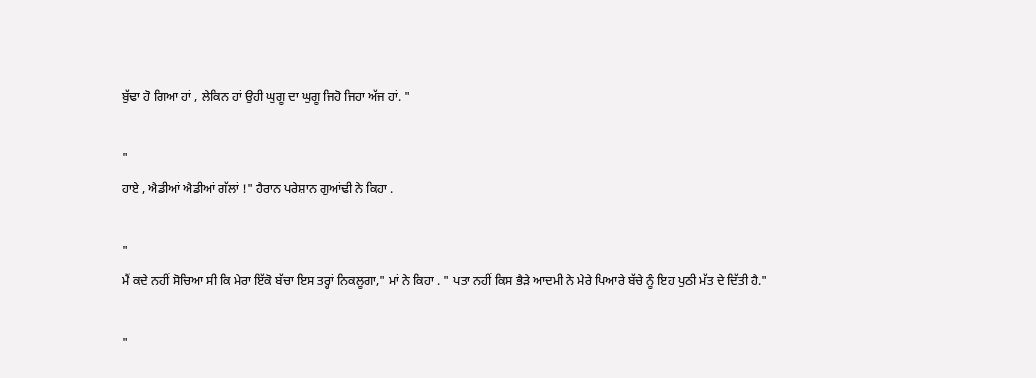ਬੁੱਢਾ ਹੋ ਗਿਆ ਹਾਂ , ਲੇਕਿਨ ਹਾਂ ਉਹੀ ਘੁਗੂ ਦਾ ਘੁਗੂ ਜਿਹੋ ਜਿਹਾ ਅੱਜ ਹਾਂ. "

"
ਹਾਏ , ਐਡੀਆਂ ਐਡੀਆਂ ਗੱਲਾਂ !" ਹੈਰਾਨ ਪਰੇਸ਼ਾਨ ਗੁਆਂਢੀ ਨੇ ਕਿਹਾ .

"
ਮੈਂ ਕਦੇ ਨਹੀਂ ਸੋਚਿਆ ਸੀ ਕਿ ਮੇਰਾ ਇੱਕੋ ਬੱਚਾ ਇਸ ਤਰ੍ਹਾਂ ਨਿਕਲੂਗਾ," ਮਾਂ ਨੇ ਕਿਹਾ . " ਪਤਾ ਨਹੀਂ ਕਿਸ ਭੈੜੇ ਆਦਮੀ ਨੇ ਮੇਰੇ ਪਿਆਰੇ ਬੱਚੇ ਨੂੰ ਇਹ ਪੁਠੀ ਮੱਤ ਦੇ ਦਿੱਤੀ ਹੈ."

"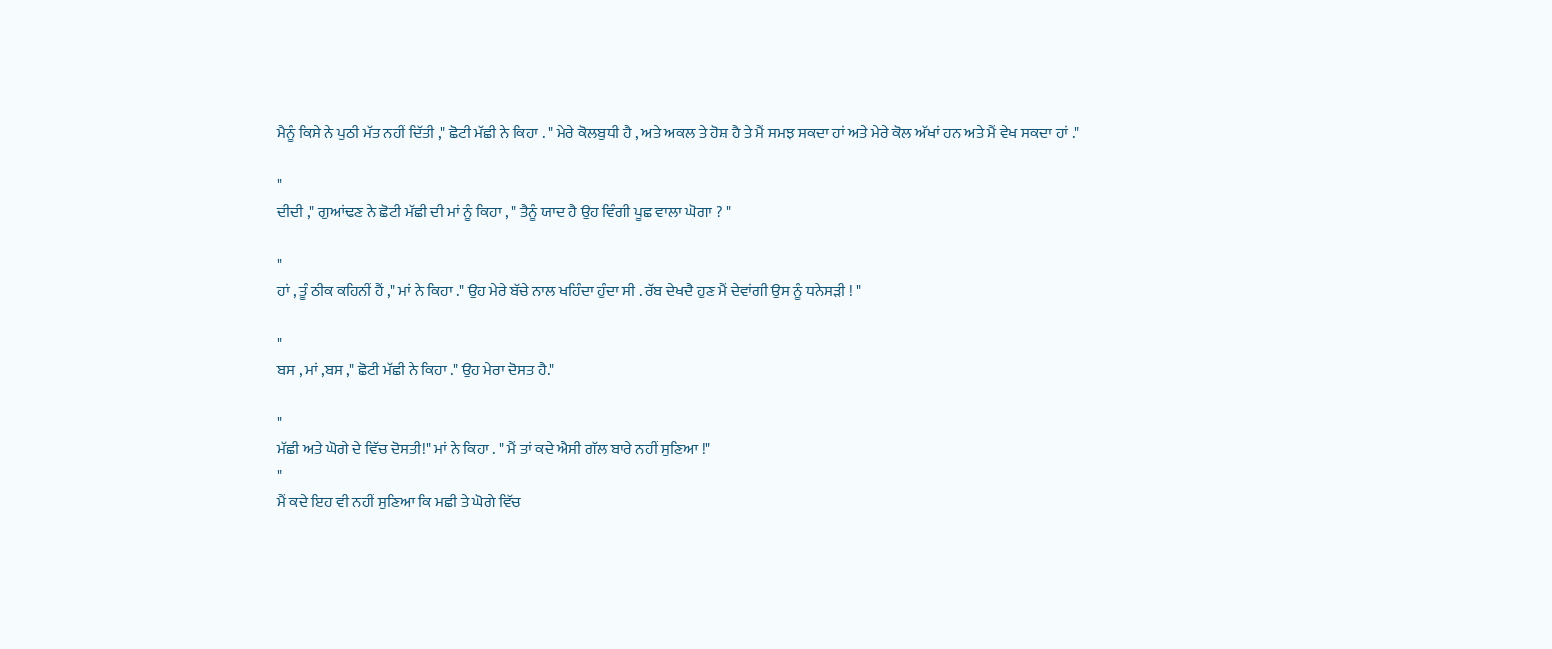ਮੈਨੂੰ ਕਿਸੇ ਨੇ ਪੁਠੀ ਮੱਤ ਨਹੀਂ ਦਿੱਤੀ ," ਛੋਟੀ ਮੱਛੀ ਨੇ ਕਿਹਾ . " ਮੇਰੇ ਕੋਲਬੁਧੀ ਹੈ , ਅਤੇ ਅਕਲ ਤੇ ਹੋਸ਼ ਹੈ ਤੇ ਮੈਂ ਸਮਝ ਸਕਦਾ ਹਾਂ ਅਤੇ ਮੇਰੇ ਕੋਲ ਅੱਖਾਂ ਹਨ ਅਤੇ ਮੈਂ ਵੇਖ ਸਕਦਾ ਹਾਂ ."

"
ਦੀਦੀ ," ਗੁਆਂਢਣ ਨੇ ਛੋਟੀ ਮੱਛੀ ਦੀ ਮਾਂ ਨੂੰ ਕਿਹਾ , " ਤੈਨੂੰ ਯਾਦ ਹੈ ਉਹ ਵਿੰਗੀ ਪੂਛ ਵਾਲਾ ਘੋਗਾ ? "

"
ਹਾਂ , ਤੂੰ ਠੀਕ ਕਹਿਨੀਂ ਹੈਂ ," ਮਾਂ ਨੇ ਕਿਹਾ ." ਉਹ ਮੇਰੇ ਬੱਚੇ ਨਾਲ ਖਹਿੰਦਾ ਹੁੰਦਾ ਸੀ . ਰੱਬ ਦੇਖਦੈ ਹੁਣ ਮੈਂ ਦੇਵਾਂਗੀ ਉਸ ਨੂੰ ਧਨੇਸੜੀ ! "

"
ਬਸ , ਮਾਂ ,ਬਸ ," ਛੋਟੀ ਮੱਛੀ ਨੇ ਕਿਹਾ ." ਉਹ ਮੇਰਾ ਦੋਸਤ ਹੈ."

"
ਮੱਛੀ ਅਤੇ ਘੋਗੇ ਦੇ ਵਿੱਚ ਦੋਸਤੀ!" ਮਾਂ ਨੇ ਕਿਹਾ . " ਮੈਂ ਤਾਂ ਕਦੇ ਐਸੀ ਗੱਲ ਬਾਰੇ ਨਹੀਂ ਸੁਣਿਆ !"
"
ਮੈਂ ਕਦੇ ਇਹ ਵੀ ਨਹੀਂ ਸੁਣਿਆ ਕਿ ਮਛੀ ਤੇ ਘੋਗੇ ਵਿੱਚ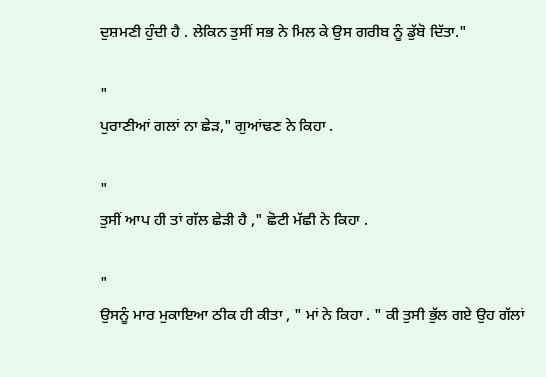ਦੁਸ਼ਮਣੀ ਹੁੰਦੀ ਹੈ . ਲੇਕਿਨ ਤੁਸੀਂ ਸਭ ਨੇ ਮਿਲ ਕੇ ਉਸ ਗਰੀਬ ਨੂੰ ਡੁੱਬੋ ਦਿੱਤਾ."

"
ਪੁਰਾਣੀਆਂ ਗਲਾਂ ਨਾ ਛੇੜ," ਗੁਆਂਢਣ ਨੇ ਕਿਹਾ .

"
ਤੁਸੀਂ ਆਪ ਹੀ ਤਾਂ ਗੱਲ ਛੇੜੀ ਹੈ ," ਛੋਟੀ ਮੱਛੀ ਨੇ ਕਿਹਾ .

"
ਉਸਨੂੰ ਮਾਰ ਮੁਕਾਇਆ ਠੀਕ ਹੀ ਕੀਤਾ , " ਮਾਂ ਨੇ ਕਿਹਾ . " ਕੀ ਤੁਸੀ ਭੁੱਲ ਗਏ ਉਹ ਗੱਲਾਂ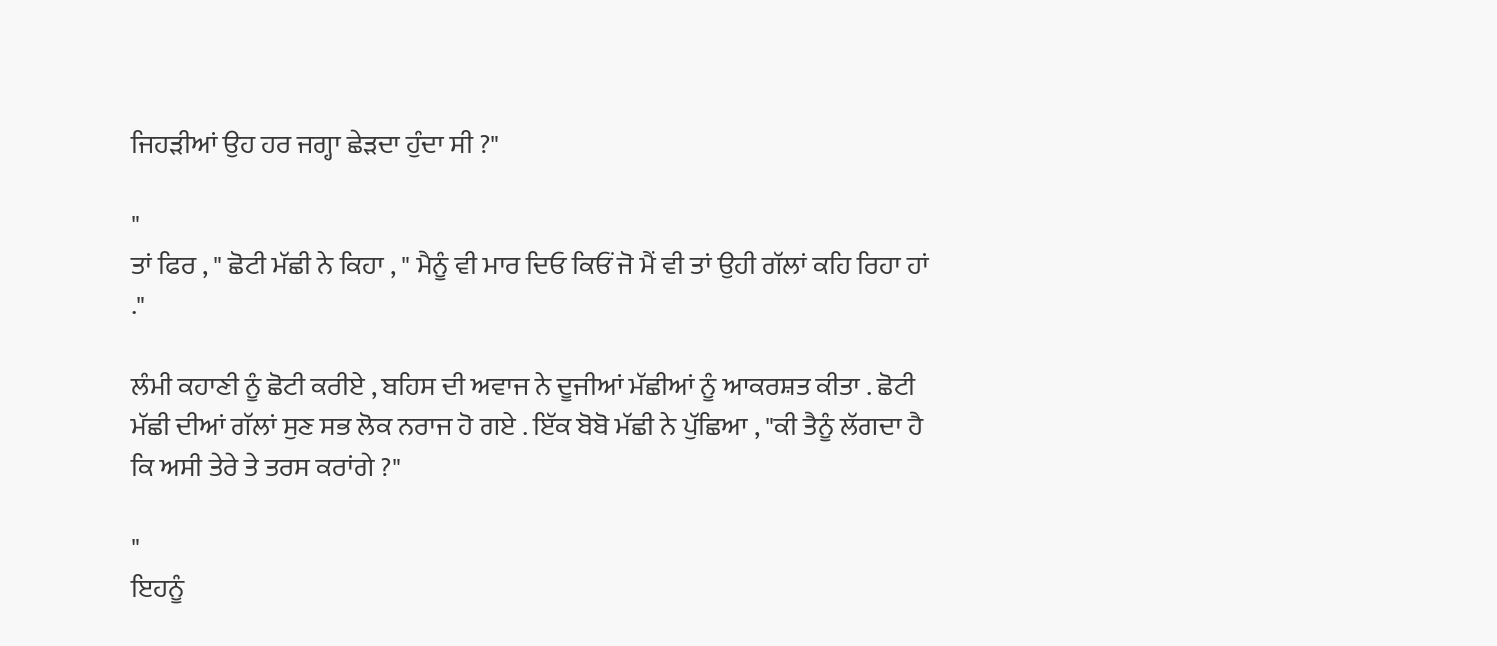ਜਿਹੜੀਆਂ ਉਹ ਹਰ ਜਗ੍ਹਾ ਛੇੜਦਾ ਹੁੰਦਾ ਸੀ ?"

"
ਤਾਂ ਫਿਰ , " ਛੋਟੀ ਮੱਛੀ ਨੇ ਕਿਹਾ , " ਮੈਨੂੰ ਵੀ ਮਾਰ ਦਿਓ ਕਿਓਂ ਜੋ ਮੈਂ ਵੀ ਤਾਂ ਉਹੀ ਗੱਲਾਂ ਕਹਿ ਰਿਹਾ ਹਾਂ ."

ਲੰਮੀ ਕਹਾਣੀ ਨੂੰ ਛੋਟੀ ਕਰੀਏ , ਬਹਿਸ ਦੀ ਅਵਾਜ ਨੇ ਦੂਜੀਆਂ ਮੱਛੀਆਂ ਨੂੰ ਆਕਰਸ਼ਤ ਕੀਤਾ . ਛੋਟੀ ਮੱਛੀ ਦੀਆਂ ਗੱਲਾਂ ਸੁਣ ਸਭ ਲੋਕ ਨਰਾਜ ਹੋ ਗਏ . ਇੱਕ ਬੋਬੋ ਮੱਛੀ ਨੇ ਪੁੱਛਿਆ , "ਕੀ ਤੈਨੂੰ ਲੱਗਦਾ ਹੈ ਕਿ ਅਸੀ ਤੇਰੇ ਤੇ ਤਰਸ ਕਰਾਂਗੇ ?"

"
ਇਹਨੂੰ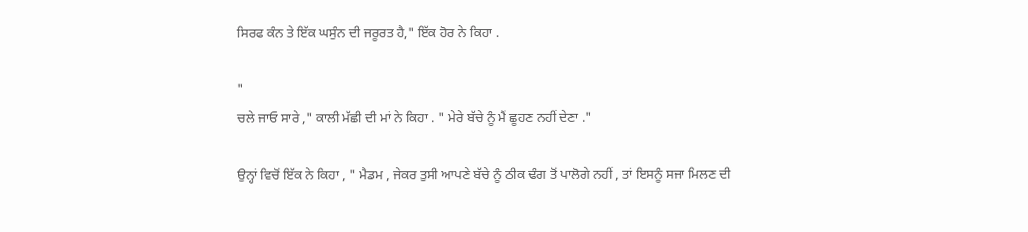ਸਿਰਫ ਕੰਨ ਤੇ ਇੱਕ ਘਸੁੰਨ ਦੀ ਜਰੂਰਤ ਹੈ," ਇੱਕ ਹੋਰ ਨੇ ਕਿਹਾ .

"
ਚਲੇ ਜਾਓ ਸਾਰੇ ," ਕਾਲੀ ਮੱਛੀ ਦੀ ਮਾਂ ਨੇ ਕਿਹਾ . " ਮੇਰੇ ਬੱਚੇ ਨੂੰ ਮੈਂ ਛੂਹਣ ਨਹੀਂ ਦੇਣਾ ."

ਉਨ੍ਹਾਂ ਵਿਚੋਂ ਇੱਕ ਨੇ ਕਿਹਾ , " ਮੈਡਮ , ਜੇਕਰ ਤੁਸੀ ਆਪਣੇ ਬੱਚੇ ਨੂੰ ਠੀਕ ਢੰਗ ਤੋਂ ਪਾਲੋਗੇ ਨਹੀਂ , ਤਾਂ ਇਸਨੂੰ ਸਜਾ ਮਿਲਣ ਦੀ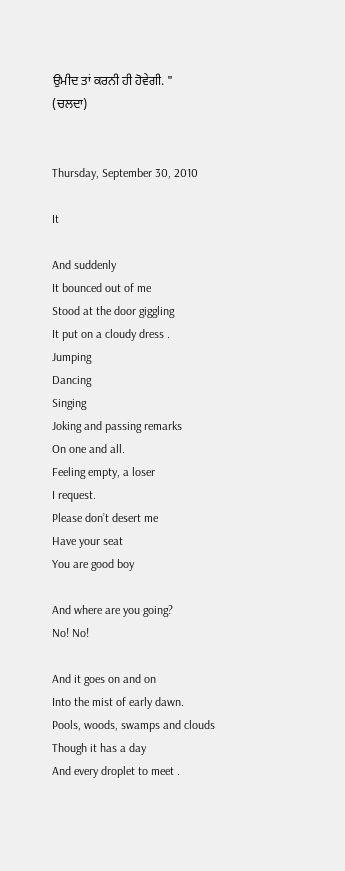ਉਮੀਦ ਤਾਂ ਕਰਨੀ ਹੀ ਹੋਵੇਗੀ. "
(ਚਲਦਾ)


Thursday, September 30, 2010

It

And suddenly
It bounced out of me
Stood at the door giggling
It put on a cloudy dress .
Jumping
Dancing
Singing
Joking and passing remarks
On one and all.
Feeling empty, a loser
I request.
Please don’t desert me
Have your seat
You are good boy

And where are you going?
No! No!

And it goes on and on
Into the mist of early dawn.
Pools, woods, swamps and clouds
Though it has a day
And every droplet to meet .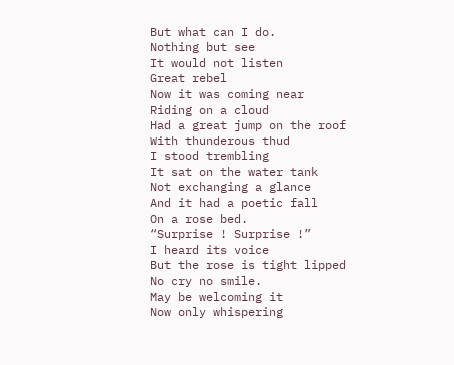But what can I do.
Nothing but see
It would not listen
Great rebel
Now it was coming near
Riding on a cloud
Had a great jump on the roof
With thunderous thud
I stood trembling
It sat on the water tank
Not exchanging a glance
And it had a poetic fall
On a rose bed.
“Surprise ! Surprise !”
I heard its voice
But the rose is tight lipped
No cry no smile.
May be welcoming it
Now only whispering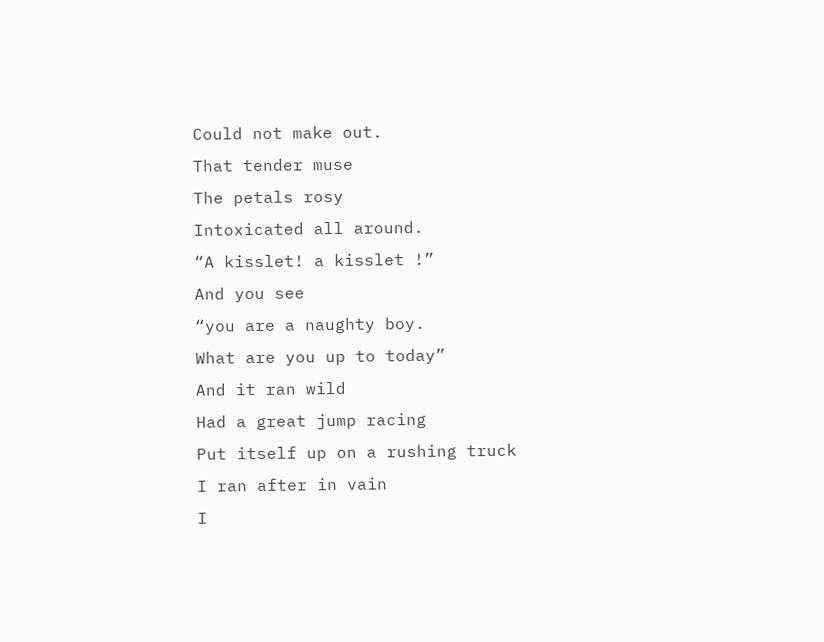Could not make out.
That tender muse
The petals rosy
Intoxicated all around.
“A kisslet! a kisslet !”
And you see
“you are a naughty boy.
What are you up to today”
And it ran wild
Had a great jump racing
Put itself up on a rushing truck
I ran after in vain
I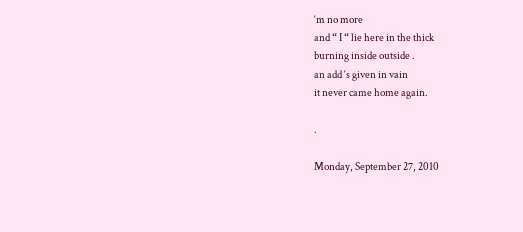‘m no more
and “ I “ lie here in the thick
burning inside outside .
an add ‘s given in vain
it never came home again.

.

Monday, September 27, 2010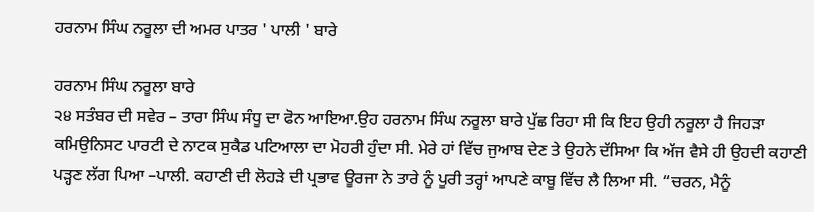ਹਰਨਾਮ ਸਿੰਘ ਨਰੂਲਾ ਦੀ ਅਮਰ ਪਾਤਰ ' ਪਾਲੀ ' ਬਾਰੇ

ਹਰਨਾਮ ਸਿੰਘ ਨਰੂਲਾ ਬਾਰੇ
੨੪ ਸਤੰਬਰ ਦੀ ਸਵੇਰ – ਤਾਰਾ ਸਿੰਘ ਸੰਧੂ ਦਾ ਫੋਨ ਆਇਆ.ਉਹ ਹਰਨਾਮ ਸਿੰਘ ਨਰੂਲਾ ਬਾਰੇ ਪੁੱਛ ਰਿਹਾ ਸੀ ਕਿ ਇਹ ਉਹੀ ਨਰੂਲਾ ਹੈ ਜਿਹੜਾ ਕਮਿਉਨਿਸਟ ਪਾਰਟੀ ਦੇ ਨਾਟਕ ਸੁਕੈਡ ਪਟਿਆਲਾ ਦਾ ਮੋਹਰੀ ਹੁੰਦਾ ਸੀ. ਮੇਰੇ ਹਾਂ ਵਿੱਚ ਜੁਆਬ ਦੇਣ ਤੇ ਉਹਨੇ ਦੱਸਿਆ ਕਿ ਅੱਜ ਵੈਸੇ ਹੀ ਉਹਦੀ ਕਹਾਣੀ ਪੜ੍ਹਣ ਲੱਗ ਪਿਆ –ਪਾਲੀ. ਕਹਾਣੀ ਦੀ ਲੋਹੜੇ ਦੀ ਪ੍ਰਭਾਵ ਊਰਜਾ ਨੇ ਤਾਰੇ ਨੂੰ ਪੂਰੀ ਤਰ੍ਹਾਂ ਆਪਣੇ ਕਾਬੂ ਵਿੱਚ ਲੈ ਲਿਆ ਸੀ. “ਚਰਨ, ਮੈਨੂੰ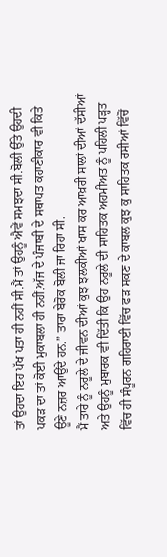ਤਾਂ ਉਹਦਾ ਇਹ ਪੱਖ ਪਤਾ ਹੀ ਨਹੀਂ ਸੀ.ਮੈਂ ਤਾਂ ਉਹਨੂੰ ਐਵੇਂ ਸਮਝਦਾ ਸੀ.ਬੋਲੀ ਉੱਤੇ ਉਹਦੀ ਪਕੜ ਦਾ ਤਾਂ ਕੋਈ ਮੁਕਾਬਲਾ ਹੀ ਨਹੀਂ.ਅੱਜ ਦੇ ਪੰਜਾਬੀ ਦੇ ਸਥਾਪਤ ਕਹਾਣੀਕਾਰ ਵੀ ਕਿਤੇ ਊਣੇ ਨਜ਼ਰ ਆਉਂਦੇ ਹਨ.” ਤਾਰਾ ਬੇਰੋਕ ਬੋਲੀ ਜਾ ਰਿਹਾ ਸੀ.
ਮੈਂ ਤਾਰੇ ਨੂੰ ਨਰੂਲੇ ਦੇ ਜੀਵਨ ਦੀਆਂ ਕੁਝ ਝਲਕੀਆਂ ਖਾਸ ਕਰ ਆਖ਼ਰੀ ਸਾਲਾਂ ਦੀਆਂ ਦੱਸੀਆਂ ਅਤੇ ਉਹਨੂੰ ਮੁਬਾਰਕ ਵੀ ਦਿੱਤੀ ਕਿ ਉਹ ਨਰੂਲੇ ਦੀ ਸਾਹਿਤਕ ਅਹਮੀਅਤ ਨੂੰ ਪਹਿਲੀ ਪੜ੍ਹਤ ਵਿੱਚ ਹੀ ਸੰਪੂਰਨ ਗਹਿਰਾਈ ਵਿੱਚ ਫੜ ਸਕਣ ਦੇ ਕਾਬਲ ਕੁਝ ਕੁ ਸਾਹਿਤਕ ਰਸੀਆਂ ਵਿੱਚੋਂ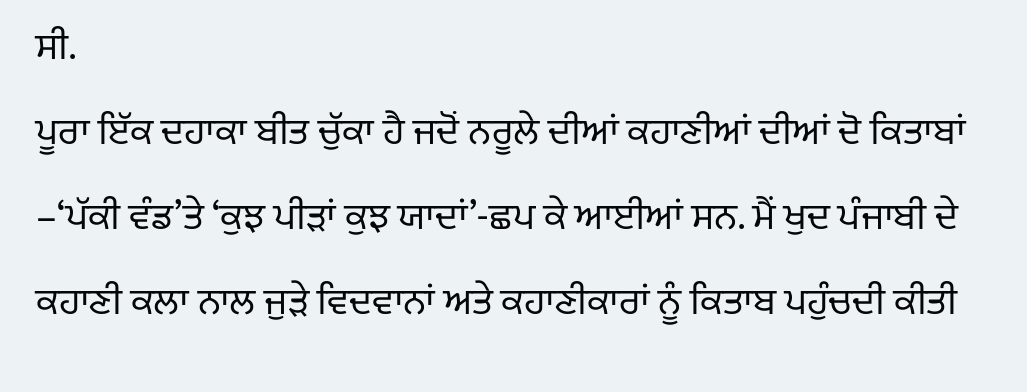ਸੀ.
ਪੂਰਾ ਇੱਕ ਦਹਾਕਾ ਬੀਤ ਚੁੱਕਾ ਹੈ ਜਦੋਂ ਨਰੂਲੇ ਦੀਆਂ ਕਹਾਣੀਆਂ ਦੀਆਂ ਦੋ ਕਿਤਾਬਾਂ –‘ਪੱਕੀ ਵੰਡ’ਤੇ ‘ਕੁਝ ਪੀੜਾਂ ਕੁਝ ਯਾਦਾਂ’-ਛਪ ਕੇ ਆਈਆਂ ਸਨ. ਮੈਂ ਖੁਦ ਪੰਜਾਬੀ ਦੇ ਕਹਾਣੀ ਕਲਾ ਨਾਲ ਜੁੜੇ ਵਿਦਵਾਨਾਂ ਅਤੇ ਕਹਾਣੀਕਾਰਾਂ ਨੂੰ ਕਿਤਾਬ ਪਹੁੰਚਦੀ ਕੀਤੀ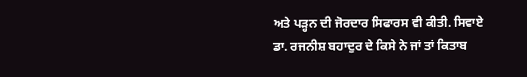ਅਤੇ ਪੜ੍ਹਨ ਦੀ ਜੋਰਦਾਰ ਸਿਫਾਰਸ ਵੀ ਕੀਤੀ. ਸਿਵਾਏ ਡਾ. ਰਜਨੀਸ਼ ਬਹਾਦੁਰ ਦੇ ਕਿਸੇ ਨੇ ਜਾਂ ਤਾਂ ਕਿਤਾਬ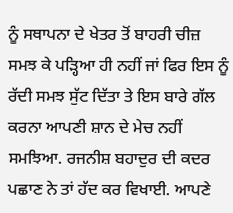ਨੂੰ ਸਥਾਪਨਾ ਦੇ ਖੇਤਰ ਤੋਂ ਬਾਹਰੀ ਚੀਜ਼ ਸਮਝ ਕੇ ਪੜ੍ਹਿਆ ਹੀ ਨਹੀਂ ਜਾਂ ਫਿਰ ਇਸ ਨੂੰ ਰੱਦੀ ਸਮਝ ਸੁੱਟ ਦਿੱਤਾ ਤੇ ਇਸ ਬਾਰੇ ਗੱਲ ਕਰਨਾ ਆਪਣੀ ਸ਼ਾਨ ਦੇ ਮੇਚ ਨਹੀਂ ਸਮਝਿਆ. ਰਜਨੀਸ਼ ਬਹਾਦੁਰ ਦੀ ਕਦਰ ਪਛਾਣ ਨੇ ਤਾਂ ਹੱਦ ਕਰ ਵਿਖਾਈ. ਆਪਣੇ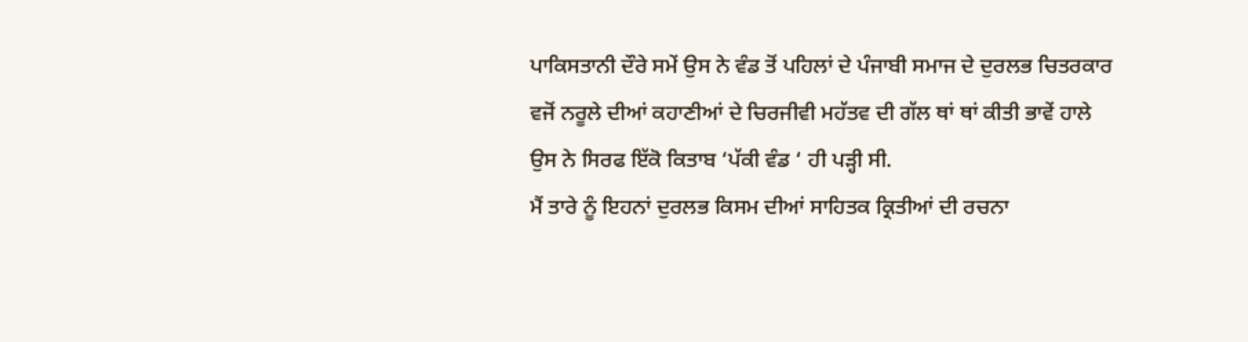ਪਾਕਿਸਤਾਨੀ ਦੌਰੇ ਸਮੇਂ ਉਸ ਨੇ ਵੰਡ ਤੋਂ ਪਹਿਲਾਂ ਦੇ ਪੰਜਾਬੀ ਸਮਾਜ ਦੇ ਦੁਰਲਭ ਚਿਤਰਕਾਰ ਵਜੋਂ ਨਰੂਲੇ ਦੀਆਂ ਕਹਾਣੀਆਂ ਦੇ ਚਿਰਜੀਵੀ ਮਹੱਤਵ ਦੀ ਗੱਲ ਥਾਂ ਥਾਂ ਕੀਤੀ ਭਾਵੇਂ ਹਾਲੇ ਉਸ ਨੇ ਸਿਰਫ ਇੱਕੋ ਕਿਤਾਬ ‘ਪੱਕੀ ਵੰਡ ‘ ਹੀ ਪੜ੍ਹੀ ਸੀ.
ਮੈਂ ਤਾਰੇ ਨੂੰ ਇਹਨਾਂ ਦੁਰਲਭ ਕਿਸਮ ਦੀਆਂ ਸਾਹਿਤਕ ਕ੍ਰਿਤੀਆਂ ਦੀ ਰਚਨਾ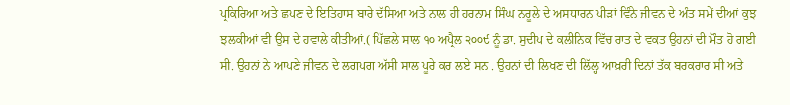ਪ੍ਰਕਿਰਿਆ ਅਤੇ ਛਪਣ ਦੇ ਇਤਿਹਾਸ ਬਾਰੇ ਦੱਸਿਆ ਅਤੇ ਨਾਲ ਹੀ ਹਰਨਾਮ ਸਿੰਘ ਨਰੂਲੇ ਦੇ ਅਸਧਾਰਨ ਪੀੜਾਂ ਵਿੰਨੇ ਜੀਵਨ ਦੇ ਅੰਤ ਸਮੇਂ ਦੀਆਂ ਕੁਝ ਝਲਕੀਆਂ ਵੀ ਉਸ ਦੇ ਹਵਾਲੇ ਕੀਤੀਆਂ.( ਪਿੱਛਲੇ ਸਾਲ ੧੦ ਅਪ੍ਰੈਲ ੨੦੦੯ ਨੂੰ ਡਾ. ਸੁਦੀਪ ਦੇ ਕਲੀਨਿਕ ਵਿੱਚ ਰਾਤ ਦੇ ਵਕਤ ਉਹਨਾਂ ਦੀ ਮੌਤ ਹੋ ਗਈ ਸੀ. ਉਹਨਾਂ ਨੇ ਆਪਣੇ ਜੀਵਨ ਦੇ ਲਗਪਗ ਅੱਸੀ ਸਾਲ ਪੂਰੇ ਕਰ ਲਏ ਸਨ . ਉਹਨਾਂ ਦੀ ਲਿਖਣ ਦੀ ਲਿੱਲ੍ਹ ਆਖ਼ਰੀ ਦਿਨਾਂ ਤੱਕ ਬਰਕਰਾਰ ਸੀ ਅਤੇ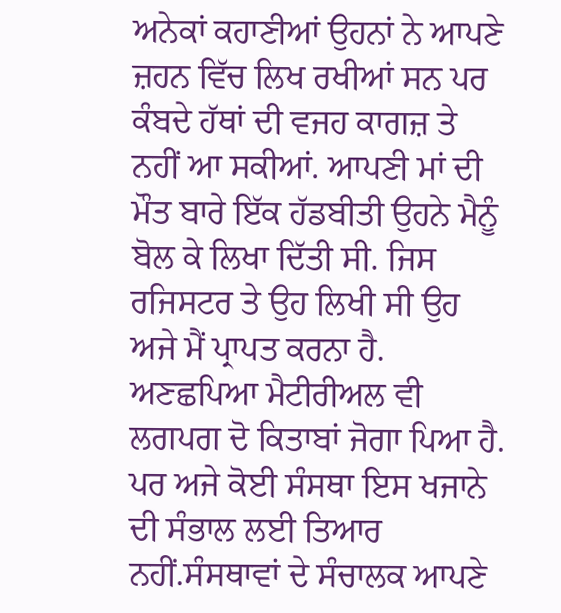ਅਨੇਕਾਂ ਕਹਾਣੀਆਂ ਉਹਨਾਂ ਨੇ ਆਪਣੇ ਜ਼ਹਨ ਵਿੱਚ ਲਿਖ ਰਖੀਆਂ ਸਨ ਪਰ ਕੰਬਦੇ ਹੱਥਾਂ ਦੀ ਵਜਹ ਕਾਗਜ਼ ਤੇ ਨਹੀਂ ਆ ਸਕੀਆਂ. ਆਪਣੀ ਮਾਂ ਦੀ ਮੌਤ ਬਾਰੇ ਇੱਕ ਹੱਡਬੀਤੀ ਉਹਨੇ ਮੈਨੂੰ ਬੋਲ ਕੇ ਲਿਖਾ ਦਿੱਤੀ ਸੀ. ਜਿਸ ਰਜਿਸਟਰ ਤੇ ਉਹ ਲਿਖੀ ਸੀ ਉਹ ਅਜੇ ਮੈਂ ਪ੍ਰਾਪਤ ਕਰਨਾ ਹੈ.
ਅਣਛਪਿਆ ਮੈਟੀਰੀਅਲ ਵੀ ਲਗਪਗ ਦੋ ਕਿਤਾਬਾਂ ਜੋਗਾ ਪਿਆ ਹੈ. ਪਰ ਅਜੇ ਕੋਈ ਸੰਸਥਾ ਇਸ ਖਜਾਨੇ ਦੀ ਸੰਭਾਲ ਲਈ ਤਿਆਰ ਨਹੀਂ.ਸੰਸਥਾਵਾਂ ਦੇ ਸੰਚਾਲਕ ਆਪਣੇ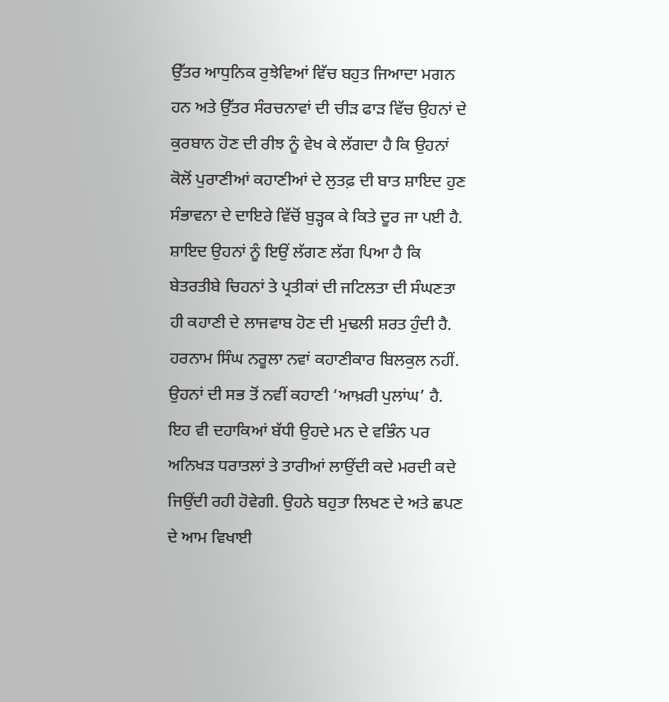ਉੱਤਰ ਆਧੁਨਿਕ ਰੁਝੇਵਿਆਂ ਵਿੱਚ ਬਹੁਤ ਜਿਆਦਾ ਮਗਨ ਹਨ ਅਤੇ ਉੱਤਰ ਸੰਰਚਨਾਵਾਂ ਦੀ ਚੀੜ ਫਾੜ ਵਿੱਚ ਉਹਨਾਂ ਦੇ ਕੁਰਬਾਨ ਹੋਣ ਦੀ ਰੀਝ ਨੂੰ ਵੇਖ ਕੇ ਲੱਗਦਾ ਹੈ ਕਿ ਉਹਨਾਂ ਕੋਲੋਂ ਪੁਰਾਣੀਆਂ ਕਹਾਣੀਆਂ ਦੇ ਲੁਤਫ਼ ਦੀ ਬਾਤ ਸ਼ਾਇਦ ਹੁਣ ਸੰਭਾਵਨਾ ਦੇ ਦਾਇਰੇ ਵਿੱਚੋਂ ਬੁੜ੍ਹਕ ਕੇ ਕਿਤੇ ਦੂਰ ਜਾ ਪਈ ਹੈ. ਸ਼ਾਇਦ ਉਹਨਾਂ ਨੂੰ ਇਉਂ ਲੱਗਣ ਲੱਗ ਪਿਆ ਹੈ ਕਿ ਬੇਤਰਤੀਬੇ ਚਿਹਨਾਂ ਤੇ ਪ੍ਰਤੀਕਾਂ ਦੀ ਜਟਿਲਤਾ ਦੀ ਸੰਘਣਤਾ ਹੀ ਕਹਾਣੀ ਦੇ ਲਾਜਵਾਬ ਹੋਣ ਦੀ ਮੁਢਲੀ ਸ਼ਰਤ ਹੁੰਦੀ ਹੈ.
ਹਰਨਾਮ ਸਿੰਘ ਨਰੂਲਾ ਨਵਾਂ ਕਹਾਣੀਕਾਰ ਬਿਲਕੁਲ ਨਹੀਂ. ਉਹਨਾਂ ਦੀ ਸਭ ਤੋਂ ਨਵੀਂ ਕਹਾਣੀ ‘ਆਖ਼ਰੀ ਪੁਲਾਂਘ’ ਹੈ. ਇਹ ਵੀ ਦਹਾਕਿਆਂ ਬੱਧੀ ਉਹਦੇ ਮਨ ਦੇ ਵਭਿੰਨ ਪਰ ਅਨਿਖੜ ਧਰਾਤਲਾਂ ਤੇ ਤਾਰੀਆਂ ਲਾਉਂਦੀ ਕਦੇ ਮਰਦੀ ਕਦੇ ਜਿਉਂਦੀ ਰਹੀ ਹੋਵੇਗੀ. ਉਹਨੇ ਬਹੁਤਾ ਲਿਖਣ ਦੇ ਅਤੇ ਛਪਣ ਦੇ ਆਮ ਵਿਖਾਈ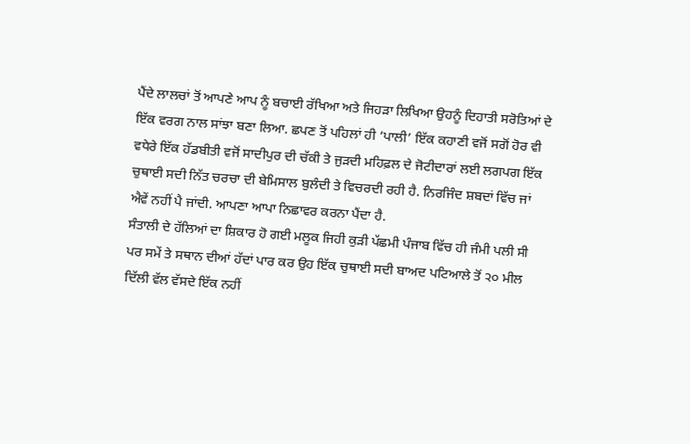ਪੈਂਦੇ ਲਾਲਚਾਂ ਤੋਂ ਆਪਣੇ ਆਪ ਨੂੰ ਬਚਾਈ ਰੱਖਿਆ ਅਤੇ ਜਿਹੜਾ ਲਿਖਿਆ ਉਹਨੂੰ ਦਿਹਾਤੀ ਸਰੋਤਿਆਂ ਦੇ ਇੱਕ ਵਰਗ ਨਾਲ ਸਾਂਝਾ ਬਣਾ ਲਿਆ. ਛਪਣ ਤੋਂ ਪਹਿਲਾਂ ਹੀ ‘ਪਾਲੀ’ ਇੱਕ ਕਹਾਣੀ ਵਜੋਂ ਸਗੋਂ ਹੋਰ ਵੀ ਵਧੇਰੇ ਇੱਕ ਹੱਡਬੀਤੀ ਵਜੋਂ ਸਾਦੀਪੁਰ ਦੀ ਚੱਕੀ ਤੇ ਜੁੜਦੀ ਮਹਿਫ਼ਲ ਦੇ ਜੋਟੀਦਾਰਾਂ ਲਈ ਲਗਪਗ ਇੱਕ ਚੁਥਾਈ ਸਦੀ ਨਿੱਤ ਚਰਚਾ ਦੀ ਬੇਮਿਸਾਲ ਬੁਲੰਦੀ ਤੇ ਵਿਚਰਦੀ ਰਹੀ ਹੈ. ਨਿਰਜਿੰਦ ਸ਼ਬਦਾਂ ਵਿੱਚ ਜਾਂ ਐਵੇਂ ਨਹੀਂ ਪੈ ਜਾਂਦੀ. ਆਪਣਾ ਆਪਾ ਨਿਛਾਵਰ ਕਰਨਾ ਪੈਂਦਾ ਹੈ.
ਸੰਤਾਲੀ ਦੇ ਹੱਲਿਆਂ ਦਾ ਸ਼ਿਕਾਰ ਹੋ ਗਈ ਮਲੂਕ ਜਿਹੀ ਕੁੜੀ ਪੱਛਮੀ ਪੰਜਾਬ ਵਿੱਚ ਹੀ ਜੰਮੀ ਪਲੀ ਸੀ ਪਰ ਸਮੇਂ ਤੇ ਸਥਾਨ ਦੀਆਂ ਹੱਦਾਂ ਪਾਰ ਕਰ ਉਹ ਇੱਕ ਚੁਥਾਈ ਸਦੀ ਬਾਅਦ ਪਟਿਆਲੇ ਤੋਂ ੨੦ ਮੀਲ ਦਿੱਲੀ ਵੱਲ ਵੱਸਦੇ ਇੱਕ ਨਹੀਂ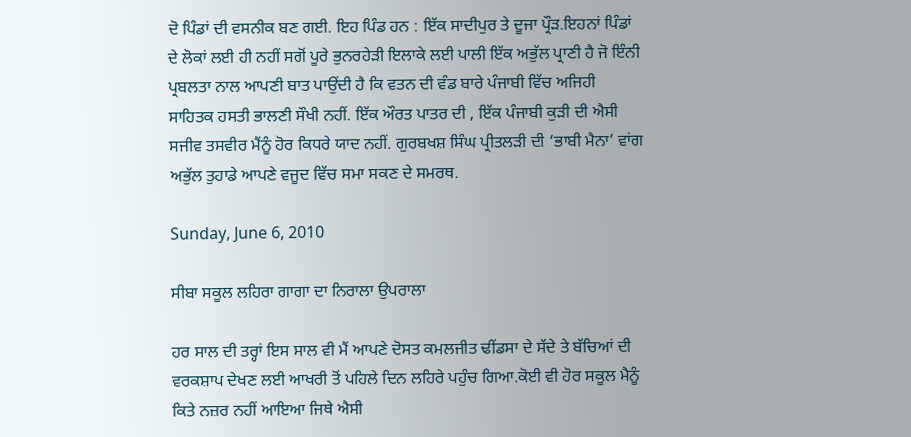ਦੋ ਪਿੰਡਾਂ ਦੀ ਵਸਨੀਕ ਬਣ ਗਈ. ਇਹ ਪਿੰਡ ਹਨ : ਇੱਕ ਸਾਦੀਪੁਰ ਤੇ ਦੂਜਾ ਪ੍ਰੌੜ.ਇਹਨਾਂ ਪਿੰਡਾਂ ਦੇ ਲੋਕਾਂ ਲਈ ਹੀ ਨਹੀਂ ਸਗੋਂ ਪੂਰੇ ਭੁਨਰਹੇੜੀ ਇਲਾਕੇ ਲਈ ਪਾਲੀ ਇੱਕ ਅਭੁੱਲ ਪ੍ਰਾਣੀ ਹੈ ਜੋ ਇੰਨੀ ਪ੍ਰਬਲਤਾ ਨਾਲ ਆਪਣੀ ਬਾਤ ਪਾਉਂਦੀ ਹੈ ਕਿ ਵਤਨ ਦੀ ਵੰਡ ਬਾਰੇ ਪੰਜਾਬੀ ਵਿੱਚ ਅਜਿਹੀ ਸਾਹਿਤਕ ਹਸਤੀ ਭਾਲਣੀ ਸੌਖੀ ਨਹੀਂ. ਇੱਕ ਔਰਤ ਪਾਤਰ ਦੀ , ਇੱਕ ਪੰਜਾਬੀ ਕੁੜੀ ਦੀ ਐਸੀ ਸਜੀਵ ਤਸਵੀਰ ਮੈਂਨੂੰ ਹੋਰ ਕਿਧਰੇ ਯਾਦ ਨਹੀਂ. ਗੁਰਬਖਸ਼ ਸਿੰਘ ਪ੍ਰੀਤਲੜੀ ਦੀ ‘ਭਾਬੀ ਮੈਨਾ’ ਵਾਂਗ ਅਭੁੱਲ ਤੁਹਾਡੇ ਆਪਣੇ ਵਜੂਦ ਵਿੱਚ ਸਮਾ ਸਕਣ ਦੇ ਸਮਰਥ.

Sunday, June 6, 2010

ਸੀਬਾ ਸਕੂਲ ਲਹਿਰਾ ਗਾਗਾ ਦਾ ਨਿਰਾਲਾ ਉਪਰਾਲਾ

ਹਰ ਸਾਲ ਦੀ ਤਰ੍ਹਾਂ ਇਸ ਸਾਲ ਵੀ ਮੈਂ ਆਪਣੇ ਦੋਸਤ ਕਮਲਜੀਤ ਢੀਂਡਸਾ ਦੇ ਸੱਦੇ ਤੇ ਬੱਚਿਆਂ ਦੀ ਵਰਕਸ਼ਾਪ ਦੇਖਣ ਲਈ ਆਖਰੀ ਤੋਂ ਪਹਿਲੇ ਦਿਨ ਲਹਿਰੇ ਪਹੁੰਚ ਗਿਆ.ਕੋਈ ਵੀ ਹੋਰ ਸਕੂਲ ਮੈਨੂੰ ਕਿਤੇ ਨਜ਼ਰ ਨਹੀਂ ਆਇਆ ਜਿਥੇ ਐਸੀ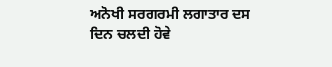ਅਨੋਖੀ ਸਰਗਰਮੀ ਲਗਾਤਾਰ ਦਸ ਦਿਨ ਚਲਦੀ ਹੋਵੇ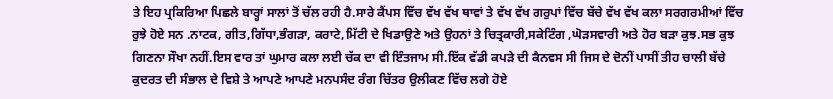ਤੇ ਇਹ ਪ੍ਰਕਿਰਿਆ ਪਿਛਲੇ ਬਾਰ੍ਹਾਂ ਸਾਲਾਂ ਤੋਂ ਚੱਲ ਰਹੀ ਹੈ.ਸਾਰੇ ਕੈਂਪਸ ਵਿੱਚ ਵੱਖ ਵੱਖ ਥਾਵਾਂ ਤੇ ਵੱਖ ਵੱਖ ਗਰੁਪਾਂ ਵਿੱਚ ਬੱਚੇ ਵੱਖ ਵੱਖ ਕਲਾ ਸਰਗਰਮੀਆਂ ਵਿੱਚ ਰੁਝੇ ਹੋਏ ਸਨ .ਨਾਟਕ, ਗੀਤ,ਗਿੱਧਾ,ਭੰਗੜਾ, ਕਰਾਟੇ,ਮਿੱਟੀ ਦੇ ਖਿਡਾਉਣੇ ਅਤੇ ਉਹਨਾਂ ਤੇ ਚਿਤ੍ਰਕਾਰੀ,ਸਕੇਟਿੰਗ ,ਘੋੜਸਵਾਰੀ ਅਤੇ ਹੋਰ ਬੜਾ ਕੁਝ.ਸਭ ਕੁਝ ਗਿਣਨਾ ਸੌਖਾ ਨਹੀਂ.ਇਸ ਵਾਰ ਤਾਂ ਘੁਮਾਰ ਕਲਾ ਲਈ ਚੱਕ ਦਾ ਵੀ ਇੰਤਜਾਮ ਸੀ.ਇੱਕ ਵੱਡੀ ਕਪੜੇ ਦੀ ਕੈਨਵਸ ਸੀ ਜਿਸ ਦੇ ਦੋਨੀਂ ਪਾਸੀਂ ਤੀਹ ਚਾਲੀ ਬੱਚੇ ਕੁਦਰਤ ਦੀ ਸੰਭਾਲ ਦੇ ਵਿਸ਼ੇ ਤੇ ਆਪਣੇ ਆਪਣੇ ਮਨਪਸੰਦ ਰੰਗ ਚਿੱਤਰ ਉਲੀਕਣ ਵਿੱਚ ਲਗੇ ਹੋਏ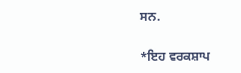ਸਨ.

*ਇਹ ਵਰਕਸ਼ਾਪ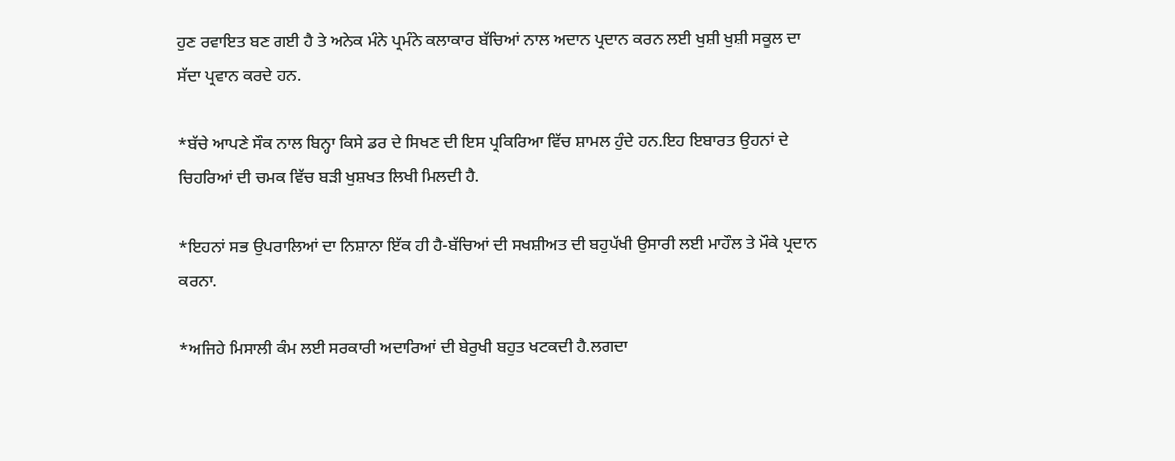ਹੁਣ ਰਵਾਇਤ ਬਣ ਗਈ ਹੈ ਤੇ ਅਨੇਕ ਮੰਨੇ ਪ੍ਰਮੰਨੇ ਕਲਾਕਾਰ ਬੱਚਿਆਂ ਨਾਲ ਅਦਾਨ ਪ੍ਰਦਾਨ ਕਰਨ ਲਈ ਖੁਸ਼ੀ ਖੁਸ਼ੀ ਸਕੂਲ ਦਾ ਸੱਦਾ ਪ੍ਰਵਾਨ ਕਰਦੇ ਹਨ.

*ਬੱਚੇ ਆਪਣੇ ਸੌਕ ਨਾਲ ਬਿਨ੍ਹਾ ਕਿਸੇ ਡਰ ਦੇ ਸਿਖਣ ਦੀ ਇਸ ਪ੍ਰਕਿਰਿਆ ਵਿੱਚ ਸ਼ਾਮਲ ਹੁੰਦੇ ਹਨ.ਇਹ ਇਬਾਰਤ ਉਹਨਾਂ ਦੇ ਚਿਹਰਿਆਂ ਦੀ ਚਮਕ ਵਿੱਚ ਬੜੀ ਖੁਸ਼ਖਤ ਲਿਖੀ ਮਿਲਦੀ ਹੈ.

*ਇਹਨਾਂ ਸਭ ਉਪਰਾਲਿਆਂ ਦਾ ਨਿਸ਼ਾਨਾ ਇੱਕ ਹੀ ਹੈ-ਬੱਚਿਆਂ ਦੀ ਸਖਸ਼ੀਅਤ ਦੀ ਬਹੁਪੱਖੀ ਉਸਾਰੀ ਲਈ ਮਾਹੌਲ ਤੇ ਮੌਕੇ ਪ੍ਰਦਾਨ ਕਰਨਾ.

*ਅਜਿਹੇ ਮਿਸਾਲੀ ਕੰਮ ਲਈ ਸਰਕਾਰੀ ਅਦਾਰਿਆਂ ਦੀ ਬੇਰੁਖੀ ਬਹੁਤ ਖਟਕਦੀ ਹੈ.ਲਗਦਾ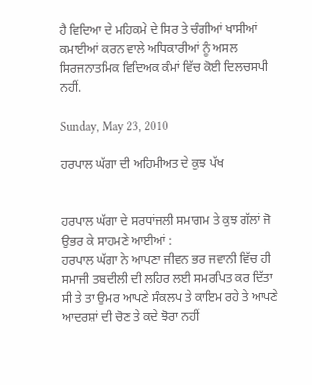ਹੈ ਵਿਦਿਆ ਦੇ ਮਹਿਕਮੇ ਦੇ ਸਿਰ ਤੇ ਚੰਗੀਆਂ ਖਾਸੀਆਂ ਕਮਾਈਆਂ ਕਰਨ ਵਾਲੇ ਅਧਿਕਾਰੀਆਂ ਨੂੰ ਅਸਲ ਸਿਰਜਨਾਤਮਿਕ ਵਿਦਿਅਕ ਕੰਮਾਂ ਵਿੱਚ ਕੋਈ ਦਿਲਚਸਪੀ ਨਹੀਂ.

Sunday, May 23, 2010

ਹਰਪਾਲ ਘੱਗਾ ਦੀ ਅਹਿਮੀਅਤ ਦੇ ਕੁਝ ਪੱਖ


ਹਰਪਾਲ ਘੱਗਾ ਦੇ ਸਰਧਾਂਜਲੀ ਸਮਾਗਮ ਤੇ ਕੁਝ ਗੱਲਾਂ ਜੋ ਉਭਰ ਕੇ ਸਾਹਮਣੇ ਆਈਆਂ :
ਹਰਪਾਲ ਘੱਗਾ ਨੇ ਆਪਣਾ ਜੀਵਨ ਭਰ ਜਵਾਨੀ ਵਿੱਚ ਹੀ ਸਮਾਜੀ ਤਬਦੀਲੀ ਦੀ ਲਹਿਰ ਲਈ ਸਮਰਪਿਤ ਕਰ ਦਿੱਤਾ ਸੀ ਤੇ ਤਾ ਉਮਰ ਆਪਣੇ ਸੰਕਲਪ ਤੇ ਕਾਇਮ ਰਹੇ ਤੇ ਆਪਣੇ ਆਦਰਸ਼ਾਂ ਦੀ ਚੋਣ ਤੇ ਕਦੇ ਝੋਰਾ ਨਹੀਂ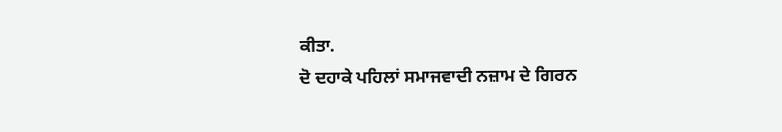ਕੀਤਾ.
ਦੋ ਦਹਾਕੇ ਪਹਿਲਾਂ ਸਮਾਜਵਾਦੀ ਨਜ਼ਾਮ ਦੇ ਗਿਰਨ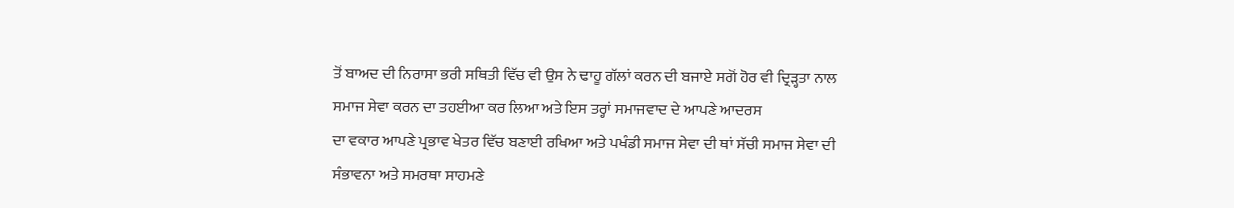ਤੋਂ ਬਾਅਦ ਦੀ ਨਿਰਾਸਾ ਭਰੀ ਸਥਿਤੀ ਵਿੱਚ ਵੀ ਉਸ ਨੇ ਢਾਹੂ ਗੱਲਾਂ ਕਰਨ ਦੀ ਬਜਾਏ ਸਗੋਂ ਹੋਰ ਵੀ ਦ੍ਰਿੜ੍ਹਤਾ ਨਾਲ ਸਮਾਜ ਸੇਵਾ ਕਰਨ ਦਾ ਤਹਈਆ ਕਰ ਲਿਆ ਅਤੇ ਇਸ ਤਰ੍ਹਾਂ ਸਮਾਜਵਾਦ ਦੇ ਆਪਣੇ ਆਦਰਸ
ਦਾ ਵਕਾਰ ਆਪਣੇ ਪ੍ਰਭਾਵ ਖੇਤਰ ਵਿੱਚ ਬਣਾਈ ਰਖਿਆ ਅਤੇ ਪਖੰਡੀ ਸਮਾਜ ਸੇਵਾ ਦੀ ਥਾਂ ਸੱਚੀ ਸਮਾਜ ਸੇਵਾ ਦੀ ਸੰਭਾਵਨਾ ਅਤੇ ਸਮਰਥਾ ਸਾਹਮਣੇ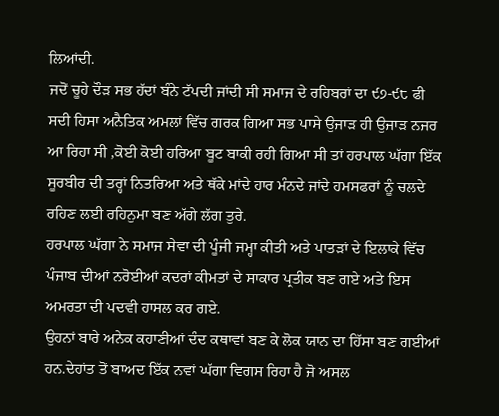ਲਿਆਂਦੀ.
ਜਦੋਂ ਚੂਹੇ ਦੌੜ ਸਭ ਹੱਦਾਂ ਬੰਨੇ ਟੱਪਦੀ ਜਾਂਦੀ ਸੀ ਸਮਾਜ ਦੇ ਰਹਿਬਰਾਂ ਦਾ ੯੭-੯੮ ਫੀ ਸਦੀ ਹਿਸਾ ਅਨੈਤਿਕ ਅਮਲਾਂ ਵਿੱਚ ਗਰਕ ਗਿਆ ਸਭ ਪਾਸੇ ਉਜਾੜ ਹੀ ਉਜਾੜ ਨਜਰ ਆ ਰਿਹਾ ਸੀ ,ਕੋਈ ਕੋਈ ਹਰਿਆ ਬੂਟ ਬਾਕੀ ਰਹੀ ਗਿਆ ਸੀ ਤਾਂ ਹਰਪਾਲ ਘੱਗਾ ਇੱਕ ਸੂਰਬੀਰ ਦੀ ਤਰ੍ਹਾਂ ਨਿਤਰਿਆ ਅਤੇ ਥੱਕੇ ਮਾਂਦੇ ਹਾਰ ਮੰਨਦੇ ਜਾਂਦੇ ਹਮਸਫਰਾਂ ਨੂੰ ਚਲਦੇ ਰਹਿਣ ਲਈ ਰਹਿਨੁਮਾ ਬਣ ਅੱਗੇ ਲੱਗ ਤੁਰੇ.
ਹਰਪਾਲ ਘੱਗਾ ਨੇ ਸਮਾਜ ਸੇਵਾ ਦੀ ਪੂੰਜੀ ਜਮ੍ਹਾ ਕੀਤੀ ਅਤੇ ਪਾਤੜਾਂ ਦੇ ਇਲਾਕੇ ਵਿੱਚ ਪੰਜਾਬ ਦੀਆਂ ਨਰੋਈਆਂ ਕਦਰਾਂ ਕੀਮਤਾਂ ਦੇ ਸਾਕਾਰ ਪ੍ਰਤੀਕ ਬਣ ਗਏ ਅਤੇ ਇਸ ਅਮਰਤਾ ਦੀ ਪਦਵੀ ਹਾਸਲ ਕਰ ਗਏ.
ਉਹਨਾਂ ਬਾਰੇ ਅਨੇਕ ਕਹਾਣੀਆਂ ਦੰਦ ਕਥਾਵਾਂ ਬਣ ਕੇ ਲੋਕ ਯਾਨ ਦਾ ਹਿੱਸਾ ਬਣ ਗਈਆਂ ਹਨ.ਦੇਹਾਂਤ ਤੋਂ ਬਾਅਦ ਇੱਕ ਨਵਾਂ ਘੱਗਾ ਵਿਗਸ ਰਿਹਾ ਹੈ ਜੋ ਅਸਲ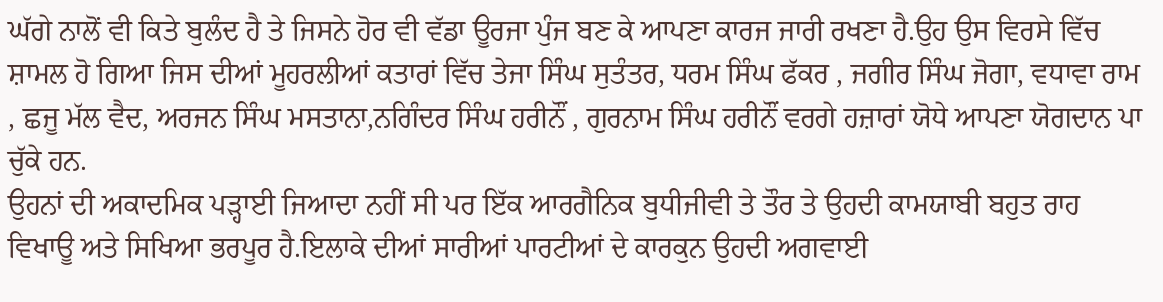ਘੱਗੇ ਨਾਲੋਂ ਵੀ ਕਿਤੇ ਬੁਲੰਦ ਹੈ ਤੇ ਜਿਸਨੇ ਹੋਰ ਵੀ ਵੱਡਾ ਊਰਜਾ ਪੁੰਜ ਬਣ ਕੇ ਆਪਣਾ ਕਾਰਜ ਜਾਰੀ ਰਖਣਾ ਹੈ.ਉਹ ਉਸ ਵਿਰਸੇ ਵਿੱਚ ਸ਼ਾਮਲ ਹੋ ਗਿਆ ਜਿਸ ਦੀਆਂ ਮੂਹਰਲੀਆਂ ਕਤਾਰਾਂ ਵਿੱਚ ਤੇਜਾ ਸਿੰਘ ਸੁਤੰਤਰ, ਧਰਮ ਸਿੰਘ ਫੱਕਰ , ਜਗੀਰ ਸਿੰਘ ਜੋਗਾ, ਵਧਾਵਾ ਰਾਮ , ਛਜੂ ਮੱਲ ਵੈਦ, ਅਰਜਨ ਸਿੰਘ ਮਸਤਾਨਾ,ਨਗਿੰਦਰ ਸਿੰਘ ਹਰੀਨੌਂ , ਗੁਰਨਾਮ ਸਿੰਘ ਹਰੀਨੌਂ ਵਰਗੇ ਹਜ਼ਾਰਾਂ ਯੋਧੇ ਆਪਣਾ ਯੋਗਦਾਨ ਪਾ ਚੁੱਕੇ ਹਨ.
ਉਹਨਾਂ ਦੀ ਅਕਾਦਮਿਕ ਪੜ੍ਹਾਈ ਜਿਆਦਾ ਨਹੀਂ ਸੀ ਪਰ ਇੱਕ ਆਰਗੈਨਿਕ ਬੁਧੀਜੀਵੀ ਤੇ ਤੌਰ ਤੇ ਉਹਦੀ ਕਾਮਯਾਬੀ ਬਹੁਤ ਰਾਹ ਵਿਖਾਊ ਅਤੇ ਸਿਖਿਆ ਭਰਪੂਰ ਹੈ.ਇਲਾਕੇ ਦੀਆਂ ਸਾਰੀਆਂ ਪਾਰਟੀਆਂ ਦੇ ਕਾਰਕੁਨ ਉਹਦੀ ਅਗਵਾਈ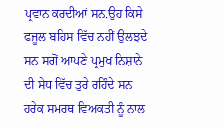ਪ੍ਰਵਾਨ ਕਰਦੀਆਂ ਸਨ.ਉਹ ਕਿਸੇ ਫਜੂਲ ਬਹਿਸ ਵਿੱਚ ਨਹੀਂ ਉਲਝਦੇ ਸਨ ਸਗੋਂ ਆਪਣੇ ਪ੍ਰਮੁਖ ਨਿਸ਼ਾਨੇ ਦੀ ਸੇਧ ਵਿੱਚ ਤੁਰੇ ਰਹਿੰਦੇ ਸਨ ਹਰੇਕ ਸਮਰਥ ਵਿਅਕਤੀ ਨੂੰ ਨਾਲ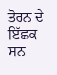ਤੋਰਨ ਦੇ ਇੱਛਕ ਸਨ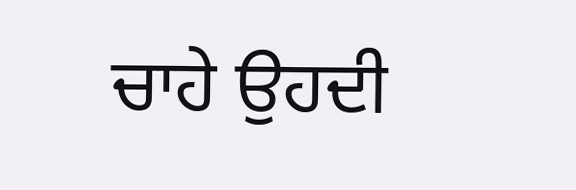ਚਾਹੇ ਉਹਦੀ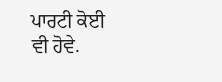ਪਾਰਟੀ ਕੋਈ ਵੀ ਹੋਵੇ.